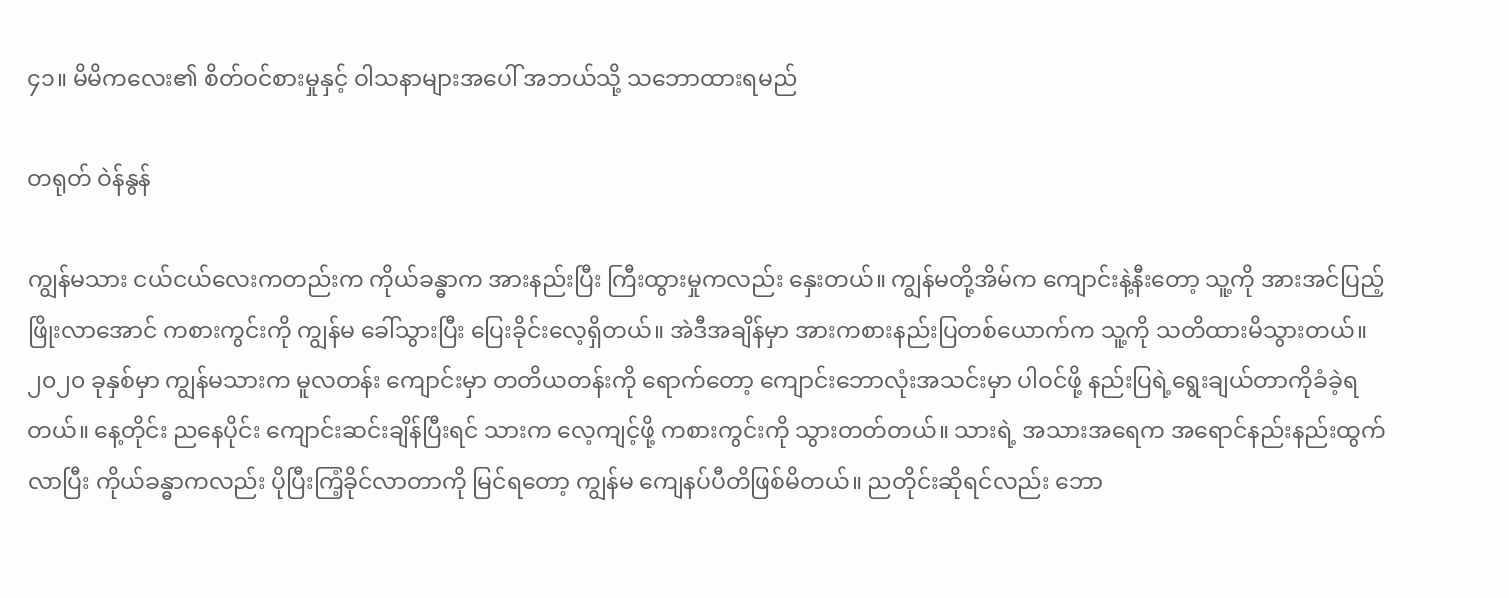၄၁။ မိမိကလေး၏ စိတ်ဝင်စားမှုနှင့် ဝါသနာများအပေါ် အဘယ်သို့ သဘောထားရမည်

တရုတ် ဝဲန်နွန်

ကျွန်မသား ငယ်ငယ်လေးကတည်းက ကိုယ်ခန္ဓာက အားနည်းပြီး ကြီးထွားမှုကလည်း နှေးတယ်။ ကျွန်မတို့အိမ်က ကျောင်းနဲ့နီးတော့ သူ့ကို အားအင်ပြည့်ဖြိုးလာအောင် ကစားကွင်းကို ကျွန်မ ခေါ်သွားပြီး ပြေးခိုင်းလေ့ရှိတယ်။ အဲဒီအချိန်မှာ အားကစားနည်းပြတစ်ယောက်က သူ့ကို သတိထားမိသွားတယ်။ ၂၀၂၀ ခုနှစ်မှာ ကျွန်မသားက မူလတန်း ကျောင်းမှာ တတိယတန်းကို ရောက်တော့ ကျောင်းဘောလုံးအသင်းမှာ ပါဝင်ဖို့ နည်းပြရဲ့ရွေးချယ်တာကိုခံခဲ့ရတယ်။ နေ့တိုင်း ညနေပိုင်း ကျောင်းဆင်းချိန်ပြီးရင် သားက လေ့ကျင့်ဖို့ ကစားကွင်းကို သွားတတ်တယ်။ သားရဲ့ အသားအရေက အရောင်နည်းနည်းထွက်လာပြီး ကိုယ်ခန္ဓာကလည်း ပိုပြီးကြံ့ခိုင်လာတာကို မြင်ရတော့ ကျွန်မ ကျေနပ်ပီတိဖြစ်မိတယ်။ ညတိုင်းဆိုရင်လည်း ဘော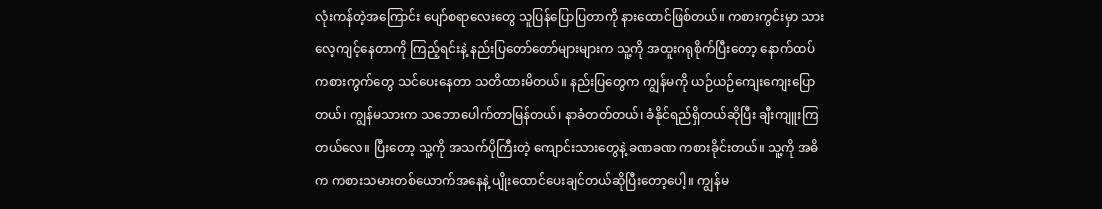လုံးကန်တဲ့အကြောင်း ပျော်စရာလေးတွေ သူပြန်ပြောပြတာကို နားထောင်ဖြစ်တယ်။ ကစားကွင်းမှာ သားလေ့ကျင့်နေတာကို ကြည့်ရင်းနဲ့ နည်းပြတော်တော်များများက သူ့ကို အထူးဂရုစိုက်ပြီးတော့ နောက်ထပ် ကစားကွက်တွေ သင်ပေးနေတာ သတိထားမိတယ်။ နည်းပြတွေက ကျွန်မကို ယဉ်ယဉ်ကျေးကျေးပြောတယ်၊ ကျွန်မသားက သဘောပေါက်တာမြန်တယ်၊ နာခံတတ်တယ်၊ ခံနိုင်ရည်ရှိတယ်ဆိုပြီး ချီးကျူးကြတယ်လေ။ ပြီးတော့ သူ့ကို အသက်ပိုကြီးတဲ့ ကျောင်းသားတွေနဲ့ ခဏခဏ ကစားခိုင်းတယ်။ သူ့ကို အဓိက ကစားသမားတစ်ယောက်အနေနဲ့ ပျိုးထောင်ပေးချင်တယ်ဆိုပြီးတော့ပေါ့။ ကျွန်မ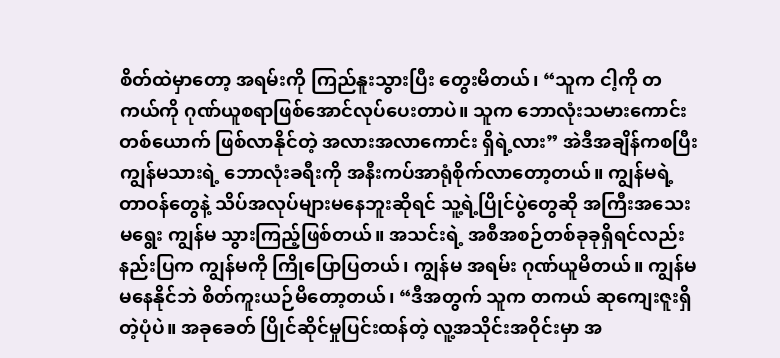စိတ်ထဲမှာတော့ အရမ်းကို ကြည်နူးသွားပြီး တွေးမိတယ်၊ “သူက ငါ့ကို တကယ်ကို ဂုဏ်ယူစရာဖြစ်အောင်လုပ်ပေးတာပဲ။ သူက ဘောလုံးသမားကောင်းတစ်ယောက် ဖြစ်လာနိုင်တဲ့ အလားအလာကောင်း ရှိရဲ့လား” အဲဒီအချိန်ကစပြီး ကျွန်မသားရဲ့ ဘောလုံးခရီးကို အနီးကပ်အာရုံစိုက်လာတော့တယ်။ ကျွန်မရဲ့တာဝန်တွေနဲ့ သိပ်အလုပ်များမနေဘူးဆိုရင် သူ့ရဲ့ပြိုင်ပွဲတွေဆို အကြီးအသေးမရွေး ကျွန်မ သွားကြည့်ဖြစ်တယ်။ အသင်းရဲ့ အစီအစဉ်တစ်ခုခုရှိရင်လည်း နည်းပြက ကျွန်မကို ကြိုပြောပြတယ်၊ ကျွန်မ အရမ်း ဂုဏ်ယူမိတယ်။ ကျွန်မ မနေနိုင်ဘဲ စိတ်ကူးယဉ်မိတော့တယ်၊ “ဒီအတွက် သူက တကယ် ဆုကျေးဇူးရှိတဲ့ပုံပဲ။ အခုခေတ် ပြိုင်ဆိုင်မှုပြင်းထန်တဲ့ လူ့အသိုင်းအဝိုင်းမှာ အ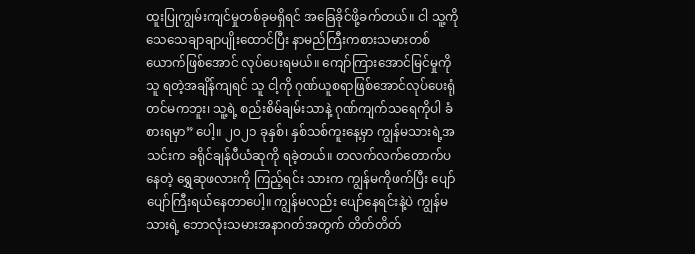ထူးပြုကျွမ်းကျင်မှုတစ်ခုမရှိရင် အခြေခိုင်ဖို့ခက်တယ်။ ငါ သူ့ကို သေသေချာချာပျိုးထောင်ပြီး နာမည်ကြီးကစားသမားတစ်ယောက်ဖြစ်အောင် လုပ်ပေးရမယ်။ ကျော်ကြားအောင်မြင်မှုကို သူ ရတဲ့အချိန်ကျရင် သူ ငါ့ကို ဂုဏ်ယူစရာဖြစ်အောင်လုပ်ပေးရုံတင်မကဘူး၊ သူ့ရဲ့ စည်းစိမ်ချမ်းသာနဲ့ ဂုဏ်ကျက်သရေကိုပါ ခံစားရမှာ” ပေါ့။ ၂၀၂၁ ခုနှစ်၊ နှစ်သစ်ကူးနေ့မှာ ကျွန်မသားရဲ့အသင်းက ခရိုင်ချန်ပီယံဆုကို ရခဲ့တယ်။ တလက်လက်တောက်ပနေတဲ့ ရွှေဆုဖလားကို ကြည့်ရင်း သားက ကျွန်မကိုဖက်ပြီး ပျော်ပျော်ကြီးရယ်နေတာပေါ့။ ကျွန်မလည်း ပျော်နေရင်းနဲ့ပဲ ကျွန်မသားရဲ့ ဘောလုံးသမားအနာဂတ်အတွက် တိတ်တိတ်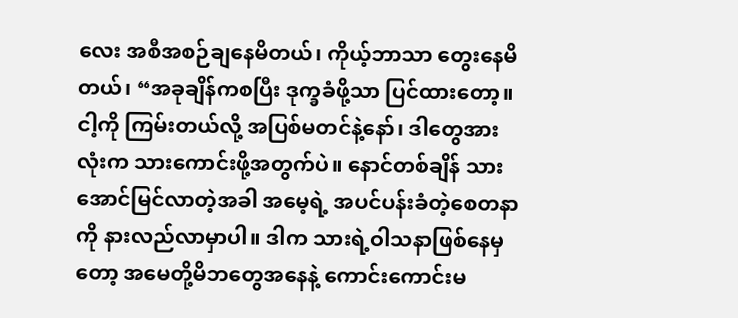လေး အစီအစဉ်ချနေမိတယ်၊ ကိုယ့်ဘာသာ တွေးနေမိတယ်၊ “အခုချိန်ကစပြီး ဒုက္ခခံဖို့သာ ပြင်ထားတော့။ ငါ့ကို ကြမ်းတယ်လို့ အပြစ်မတင်နဲ့နော်၊ ဒါတွေအားလုံးက သားကောင်းဖို့အတွက်ပဲ။ နောင်တစ်ချိန် သားအောင်မြင်လာတဲ့အခါ အမေ့ရဲ့ အပင်ပန်းခံတဲ့စေတနာကို နားလည်လာမှာပါ။ ဒါက သားရဲ့ဝါသနာဖြစ်နေမှတော့ အမေတို့မိဘတွေအနေနဲ့ ကောင်းကောင်းမ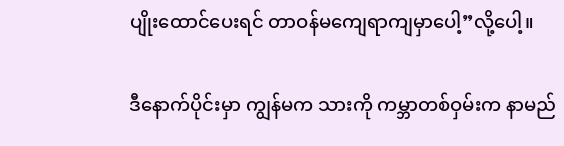ပျိုးထောင်ပေးရင် တာဝန်မကျေရာကျမှာပေါ့”လို့ပေါ့။

ဒီနောက်ပိုင်းမှာ ကျွန်မက သားကို ကမ္ဘာတစ်ဝှမ်းက နာမည်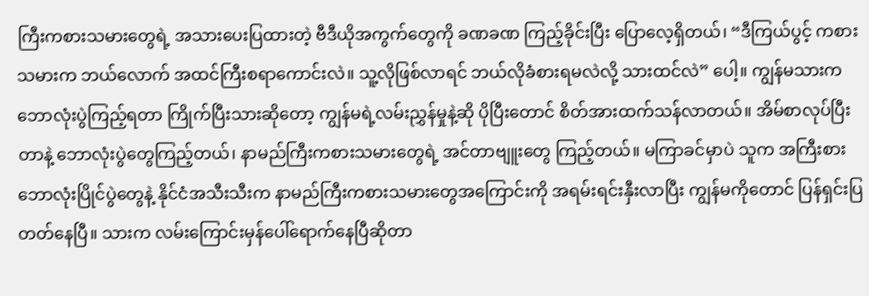ကြီးကစားသမားတွေရဲ့ အသားပေးပြထားတဲ့ ဗီဒီယိုအကွက်တွေကို ခဏခဏ ကြည့်ခိုင်းပြီး ပြောလေ့ရှိတယ်၊ “ဒီကြယ်ပွင့် ကစားသမားက ဘယ်လောက် အထင်ကြီးစရာကောင်းလဲ။ သူ့လိုဖြစ်လာရင် ဘယ်လိုခံစားရမလဲလို့ သားထင်လဲ” ပေါ့။ ကျွန်မသားက ဘောလုံးပွဲကြည့်ရတာ ကြိုက်ပြီးသားဆိုတော့ ကျွန်မရဲ့လမ်းညွှန်မှုနဲ့ဆို ပိုပြီးတောင် စိတ်အားထက်သန်လာတယ်။ အိမ်စာလုပ်ပြီးတာနဲ့ ဘောလုံးပွဲတွေကြည့်တယ်၊ နာမည်ကြီးကစားသမားတွေရဲ့ အင်တာဗျူးတွေ ကြည့်တယ်။ မကြာခင်မှာပဲ သူက အကြီးစားဘောလုံးပြိုင်ပွဲတွေနဲ့ နိုင်ငံအသီးသီးက နာမည်ကြီးကစားသမားတွေအကြောင်းကို အရမ်းရင်းနှီးလာပြီး ကျွန်မကိုတောင် ပြန်ရှင်းပြတတ်နေပြီ။ သားက လမ်းကြောင်းမှန်ပေါ်ရောက်နေပြီဆိုတာ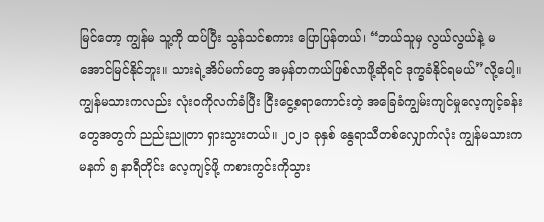မြင်တော့ ကျွန်မ သူ့ကို ထပ်ပြီး သွန်သင်စကား ပြောပြန်တယ်၊ “ဘယ်သူမှ လွယ်လွယ်နဲ့ မအောင်မြင်နိုင်ဘူး။ သားရဲ့အိပ်မက်တွေ အမှန်တကယ်ဖြစ်လာဖို့ဆိုရင် ဒုက္ခခံနိုင်ရမယ်”လို့ပေါ့။ ကျွန်မသားကလည်း လုံးဝကိုလက်ခံပြီး ငြီးငွေ့စရာကောင်းတဲ့ အခြေခံကျွမ်းကျင်မှုလေ့ကျင့်ခန်းတွေအတွက် ညည်းညူတာ ရှားသွားတယ်။ ၂၀၂၁ ခုနှစ် နွေရာသီတစ်လျှောက်လုံး ကျွန်မသားက မနက် ၅ နာရီတိုင်း လေ့ကျင့်ဖို့ ကစားကွင်းကိုသွား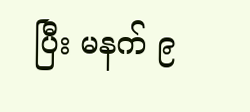ပြီး မနက် ၉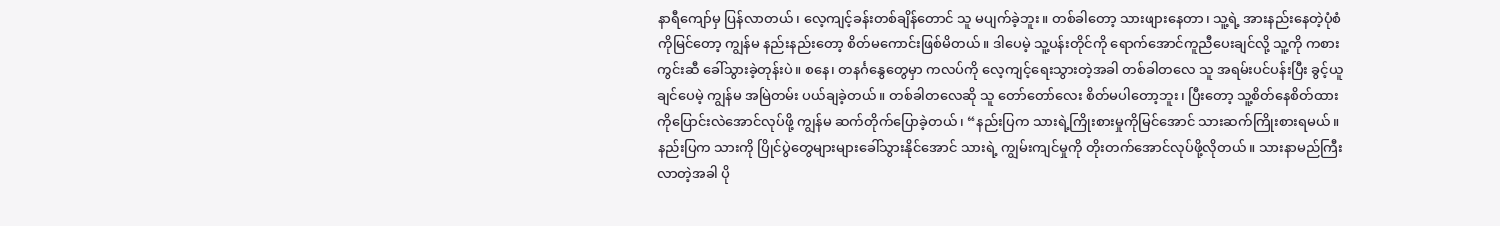နာရီကျော်မှ ပြန်လာတယ်၊ လေ့ကျင့်ခန်းတစ်ချိန်တောင် သူ မပျက်ခဲ့ဘူး။ တစ်ခါတော့ သားဖျားနေတာ၊ သူ့ရဲ့ အားနည်းနေတဲ့ပုံစံကိုမြင်တော့ ကျွန်မ နည်းနည်းတော့ စိတ်မကောင်းဖြစ်မိတယ်။ ဒါပေမဲ့ သူ့ပန်းတိုင်ကို ရောက်အောင်ကူညီပေးချင်လို့ သူ့ကို ကစားကွင်းဆီ ခေါ်သွားခဲ့တုန်းပဲ။ စနေ၊ တနင်္ဂနွေတွေမှာ ကလပ်ကို လေ့ကျင့်ရေးသွားတဲ့အခါ တစ်ခါတလေ သူ အရမ်းပင်ပန်းပြီး ခွင့်ယူချင်ပေမဲ့ ကျွန်မ အမြဲတမ်း ပယ်ချခဲ့တယ်။ တစ်ခါတလေဆို သူ တော်တော်လေး စိတ်မပါတော့ဘူး၊ ပြီးတော့ သူ့စိတ်နေစိတ်ထားကိုပြောင်းလဲအောင်လုပ်ဖို့ ကျွန်မ ဆက်တိုက်ပြောခဲ့တယ်၊ “နည်းပြက သားရဲ့ကြိုးစားမှုကိုမြင်အောင် သားဆက်ကြိုးစားရမယ်။ နည်းပြက သားကို ပြိုင်ပွဲတွေများများခေါ်သွားနိုင်အောင် သားရဲ့ ကျွမ်းကျင်မှုကို တိုးတက်အောင်လုပ်ဖို့လိုတယ်။ သားနာမည်ကြီးလာတဲ့အခါ ပို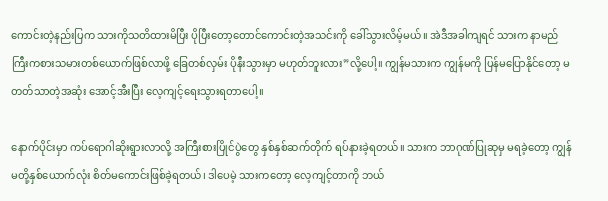ကောင်းတဲ့နည်းပြက သားကိုသတိထားမိပြီး ပိုပြီးတော့တောင်ကောင်းတဲ့အသင်းကို ခေါ်သွားလိမ့်မယ်။ အဲဒီအခါကျရင် သားက နာမည်ကြီးကစားသမားတစ်ယောက်ဖြစ်လာဖို့ ခြေတစ်လှမ်း ပိုနီးသွားမှာ မဟုတ်ဘူးလား”လို့ပေါ့။ ကျွန်မသားက ကျွန်မကို ပြန်မပြောနိုင်တော့ မတတ်သာတဲ့အဆုံး အောင့်အီးပြီး လေ့ကျင့်ရေးသွားရတာပေါ့။

နောက်ပိုင်းမှာ ကပ်ရောဂါဆိုးရွားလာလို့ အကြီးစားပြိုင်ပွဲတွေ နှစ်နှစ်ဆက်တိုက် ရပ်နားခဲ့ရတယ်။ သားက ဘာဂုဏ်ပြုဆုမှ မရခဲ့တော့ ကျွန်မတို့နှစ်ယောက်လုံး စိတ်မကောင်းဖြစ်ခဲ့ရတယ်၊ ဒါပေမဲ့ သားကတော့ လေ့ကျင့်တာကို ဘယ်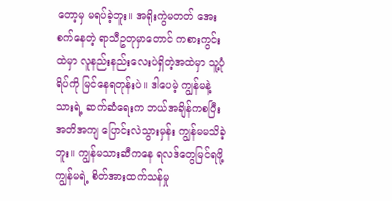တော့မှ မရပ်ခဲ့ဘူး။ အရိုးကွဲမတတ် အေးစက်နေတဲ့ ရာသီဥတုမှာတောင် ကစားကွင်းထဲမှာ လူနည်းနည်းလေးပဲရှိတဲ့အထဲမှာ သူ့ပုံရိပ်ကို မြင်နေရတုန်းပဲ။ ဒါပေမဲ့ ကျွန်မနဲ့သားရဲ့ ဆက်ဆံရေးက ဘယ်အချိန်ကစပြီး အတိအကျ ပြောင်းလဲသွားမှန်း ကျွန်မမသိခဲ့ဘူး။ ကျွန်မသားဆီကနေ ရလဒ်တွေမြင်ရဖို့ ကျွန်မရဲ့ စိတ်အားထက်သန်မှု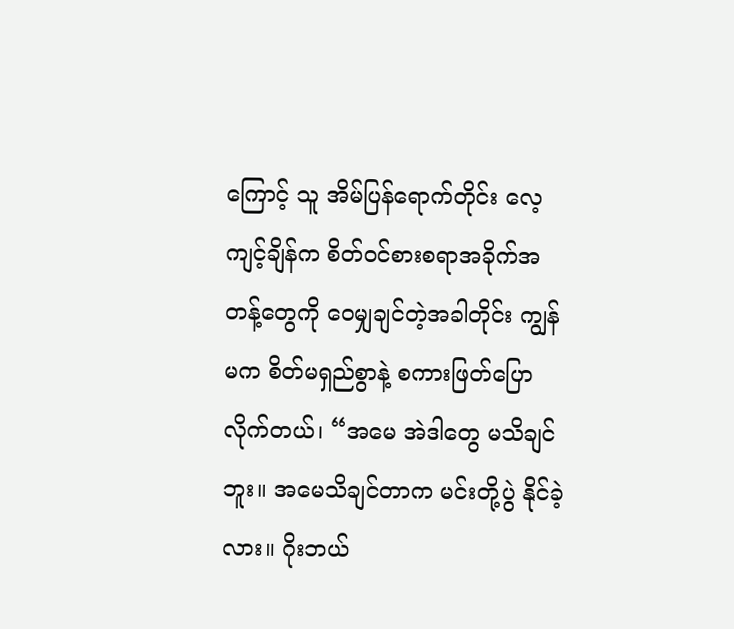ကြောင့် သူ အိမ်ပြန်ရောက်တိုင်း လေ့ကျင့်ချိန်က စိတ်ဝင်စားစရာအခိုက်အတန့်တွေကို ဝေမျှချင်တဲ့အခါတိုင်း ကျွန်မက စိတ်မရှည်စွာနဲ့ စကားဖြတ်ပြောလိုက်တယ်၊ “အမေ အဲဒါတွေ မသိချင်ဘူး။ အမေသိချင်တာက မင်းတို့ပွဲ နိုင်ခဲ့လား။ ဂိုးဘယ်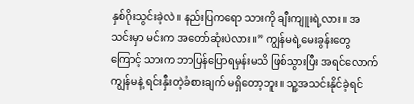နှစ်ဂိုးသွင်းခဲ့လဲ။ နည်းပြကရော သားကို ချီးကျူးရဲ့လား။ အသင်းမှာ မင်းက အတော်ဆုံးပဲလား။” ကျွန်မရဲ့မေးခွန်းတွေကြောင့် သားက ဘာပြန်ပြောရမှန်းမသိ ဖြစ်သွားပြီး အရင်လောက် ကျွန်မနဲ့ ရင်းနှီးတဲ့ခံစားချက် မရှိတော့ဘူး။ သူ့အသင်းနိုင်ခဲ့ရင်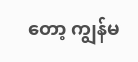တော့ ကျွန်မ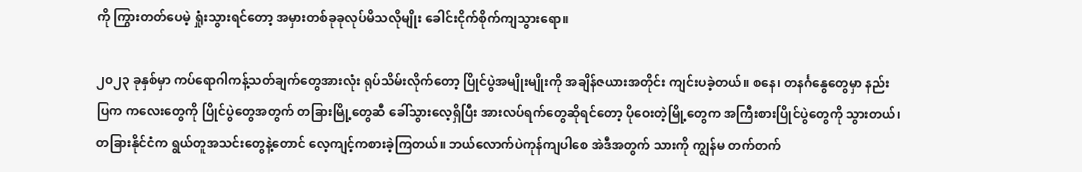ကို ကြွားတတ်ပေမဲ့ ရှုံးသွားရင်တော့ အမှားတစ်ခုခုလုပ်မိသလိုမျိုး ခေါင်းငိုက်စိုက်ကျသွားရော။

၂၀၂၃ ခုနှစ်မှာ ကပ်ရောဂါကန့်သတ်ချက်တွေအားလုံး ရုပ်သိမ်းလိုက်တော့ ပြိုင်ပွဲအမျိုးမျိုးကို အချိန်ဇယားအတိုင်း ကျင်းပခဲ့တယ်။ စနေ၊ တနင်္ဂနွေတွေမှာ နည်းပြက ကလေးတွေကို ပြိုင်ပွဲတွေအတွက် တခြားမြို့တွေဆီ ခေါ်သွားလေ့ရှိပြီး အားလပ်ရက်တွေဆိုရင်တော့ ပိုဝေးတဲ့မြို့တွေက အကြီးစားပြိုင်ပွဲတွေကို သွားတယ်၊ တခြားနိုင်ငံက ရွယ်တူအသင်းတွေနဲ့တောင် လေ့ကျင့်ကစားခဲ့ကြတယ်။ ဘယ်လောက်ပဲကုန်ကျပါစေ အဲဒီအတွက် သားကို ကျွန်မ တက်တက်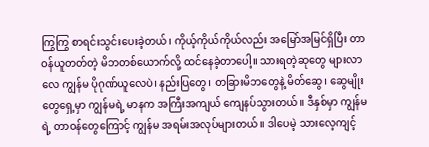ကြွကြွ စာရင်းသွင်းပေးခဲ့တယ်၊ ကိုယ့်ကိုယ်ကိုယ်လည်း အမြော်အမြင်ရှိပြီး တာဝန်ယူတတ်တဲ့ မိဘတစ်ယောက်လို့ ထင်နေခဲ့တာပေါ့။ သားရတဲ့ဆုတွေ များလာလေ ကျွန်မ ပိုဂုဏ်ယူလေပဲ၊ နည်းပြတွေ၊ တခြားမိဘတွေနဲ့ မိတ်ဆွေ၊ ဆွေမျိုးတွေရှေ့မှာ ကျွန်မရဲ့ မာနက အကြီးအကျယ် ကျေနပ်သွားတယ်။ ဒီနှစ်မှာ ကျွန်မရဲ့ တာဝန်တွေကြောင့် ကျွန်မ အရမ်းအလုပ်များတယ်။ ဒါပေမဲ့ သားလေ့ကျင့်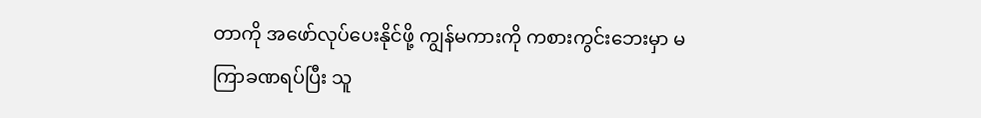တာကို အဖော်လုပ်ပေးနိုင်ဖို့ ကျွန်မကားကို ကစားကွင်းဘေးမှာ မကြာခဏရပ်ပြီး သူ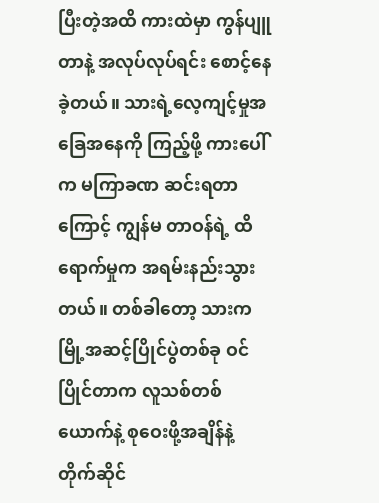ပြီးတဲ့အထိ ကားထဲမှာ ကွန်ပျူတာနဲ့ အလုပ်လုပ်ရင်း စောင့်နေခဲ့တယ်။ သားရဲ့လေ့ကျင့်မှုအခြေအနေကို ကြည့်ဖို့ ကားပေါ်က မကြာခဏ ဆင်းရတာကြောင့် ကျွန်မ တာဝန်ရဲ့ ထိရောက်မှုက အရမ်းနည်းသွားတယ်။ တစ်ခါတော့ သားက မြို့အဆင့်ပြိုင်ပွဲတစ်ခု ဝင်ပြိုင်တာက လူသစ်တစ်ယောက်နဲ့ စုဝေးဖို့အချိန်နဲ့ တိုက်ဆိုင်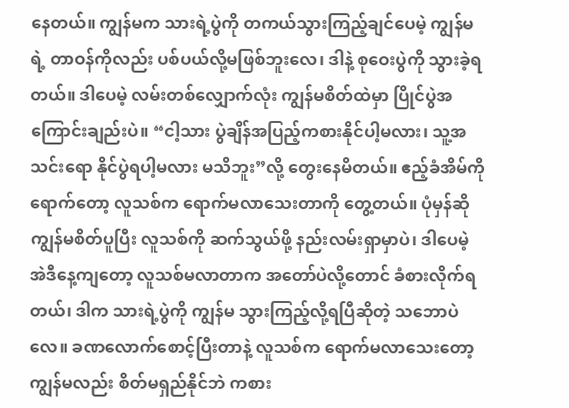နေတယ်။ ကျွန်မက သားရဲ့ပွဲကို တကယ်သွားကြည့်ချင်ပေမဲ့ ကျွန်မရဲ့ တာဝန်ကိုလည်း ပစ်ပယ်လို့မဖြစ်ဘူးလေ၊ ဒါနဲ့ စုဝေးပွဲကို သွားခဲ့ရတယ်။ ဒါပေမဲ့ လမ်းတစ်လျှောက်လုံး ကျွန်မစိတ်ထဲမှာ ပြိုင်ပွဲအကြောင်းချည်းပဲ။ “ငါ့သား ပွဲချိန်အပြည့်ကစားနိုင်ပါ့မလား၊ သူ့အသင်းရော နိုင်ပွဲရပါ့မလား မသိဘူး”လို့ တွေးနေမိတယ်။ ဧည့်ခံအိမ်ကိုရောက်တော့ လူသစ်က ရောက်မလာသေးတာကို တွေ့တယ်။ ပုံမှန်ဆို ကျွန်မစိတ်ပူပြီး လူသစ်ကို ဆက်သွယ်ဖို့ နည်းလမ်းရှာမှာပဲ၊ ဒါပေမဲ့ အဲဒီနေ့ကျတော့ လူသစ်မလာတာက အတော်ပဲလို့တောင် ခံစားလိုက်ရတယ်၊ ဒါက သားရဲ့ပွဲကို ကျွန်မ သွားကြည့်လို့ရပြီဆိုတဲ့ သဘောပဲလေ။ ခဏလောက်စောင့်ပြီးတာနဲ့ လူသစ်က ရောက်မလာသေးတော့ ကျွန်မလည်း စိတ်မရှည်နိုင်ဘဲ ကစား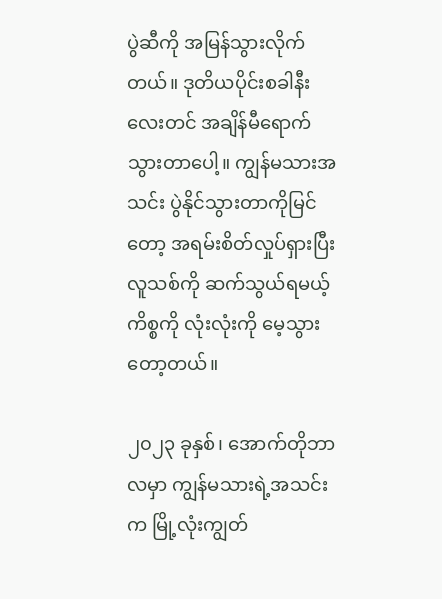ပွဲဆီကို အမြန်သွားလိုက်တယ်။ ဒုတိယပိုင်းစခါနီးလေးတင် အချိန်မီရောက်သွားတာပေါ့။ ကျွန်မသားအသင်း ပွဲနိုင်သွားတာကိုမြင်တော့ အရမ်းစိတ်လှုပ်ရှားပြီး လူသစ်ကို ဆက်သွယ်ရမယ့်ကိစ္စကို လုံးလုံးကို မေ့သွားတော့တယ်။

၂၀၂၃ ခုနှစ်၊ အောက်တိုဘာလမှာ ကျွန်မသားရဲ့အသင်းက မြို့လုံးကျွတ်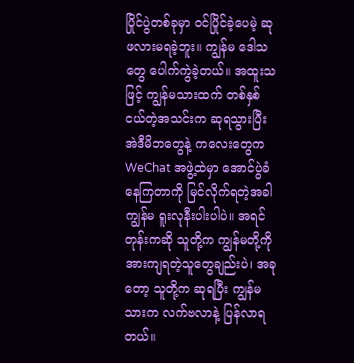ပြိုင်ပွဲတစ်ခုမှာ ဝင်ပြိုင်ခဲ့ပေမဲ့ ဆုဖလားမရခဲ့ဘူး။ ကျွန်မ ဒေါသတွေ ပေါက်ကွဲခဲ့တယ်။ အထူးသဖြင့် ကျွန်မသားထက် တစ်နှစ်ငယ်တဲ့အသင်းက ဆုရသွားပြီး အဲဒီမိဘတွေနဲ့ ကလေးတွေက WeChat အဖွဲ့ထဲမှာ အောင်ပွဲခံနေကြတာကို မြင်လိုက်ရတဲ့အခါ ကျွန်မ ရူးလုနီးပါးပါပဲ။ အရင်တုန်းကဆို သူတို့က ကျွန်မတို့ကို အားကျရတဲ့သူတွေချည်းပဲ၊ အခုတော့ သူတို့က ဆုရပြီး ကျွန်မသားက လက်ဗလာနဲ့ ပြန်လာရတယ်။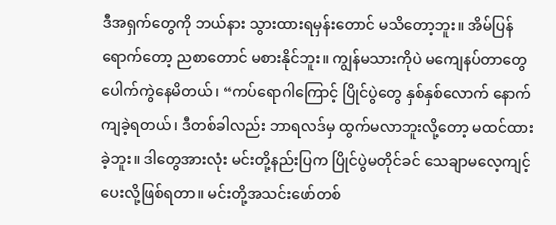ဒီအရှက်တွေကို ဘယ်နား သွားထားရမှန်းတောင် မသိတော့ဘူး။ အိမ်ပြန်ရောက်တော့ ညစာတောင် မစားနိုင်ဘူး။ ကျွန်မသားကိုပဲ မကျေနပ်တာတွေ ပေါက်ကွဲနေမိတယ်၊ “ကပ်ရောဂါကြောင့် ပြိုင်ပွဲတွေ နှစ်နှစ်လောက် နောက်ကျခဲ့ရတယ်၊ ဒီတစ်ခါလည်း ဘာရလဒ်မှ ထွက်မလာဘူးလို့တော့ မထင်ထားခဲ့ဘူး။ ဒါတွေအားလုံး မင်းတို့နည်းပြက ပြိုင်ပွဲမတိုင်ခင် သေချာမလေ့ကျင့်ပေးလို့ဖြစ်ရတာ။ မင်းတို့အသင်းဖော်တစ်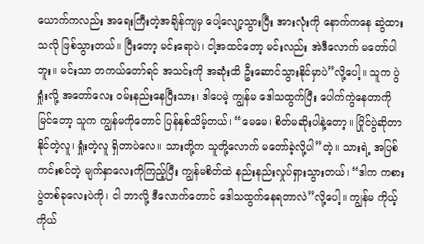ယောက်ကလည်း အရေးကြီးတဲ့အချိန်ကျမှ ပေါ့လျော့သွားပြီး အားလုံးကို နောက်ကနေ ဆွဲထားသလို ဖြစ်သွားတယ်။ ပြီးတော့ မင်းရောပဲ၊ ငါ့အထင်တော့ မင်းလည်း အဲဒီလောက် မတော်ပါဘူး။ မင်းသာ တကယ်တော်ရင် အသင်းကို အဆုံးထိ ဦးဆောင်သွားနိုင်မှာပဲ”လို့ပေါ့။ သူက ပွဲရှုံးလို့ အတော်လေး ဝမ်းနည်းနေပြီးသား၊ ဒါပေမဲ့ ကျွန်မ ဒေါသထွက်ပြီး ပေါက်ကွဲနေတာကို မြင်တော့ သူက ကျွန်မကိုတောင် ပြန်နှစ်သိမ့်တယ်၊ “မေမေ၊ စိတ်မဆိုးပါနဲ့တော့။ ပြိုင်ပွဲဆိုတာ နိုင်တဲ့လူ၊ ရှုံးတဲ့လူ ရှိတာပဲလေ။ သားတို့က သူတို့လောက် မတော်ခဲ့လို့ပါ”တဲ့။ သားရဲ့ အပြစ်ကင်းစင်တဲ့ မျက်နှာလေးကိုကြည့်ပြီး ကျွန်မစိတ်ထဲ နည်းနည်းလှုပ်ရှားသွားတယ်၊ “ဒါက ကစားပွဲတစ်ခုလေးပဲကို၊ ငါ ဘာလို့ ဒီလောက်တောင် ဒေါသထွက်နေရတာလဲ”လို့ပေါ့။ ကျွန်မ ကိုယ့်ကိုယ်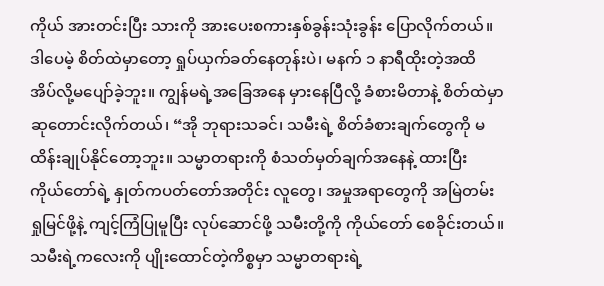ကိုယ် အားတင်းပြီး သားကို အားပေးစကားနှစ်ခွန်းသုံးခွန်း ပြောလိုက်တယ်။ ဒါပေမဲ့ စိတ်ထဲမှာတော့ ရှုပ်ယှက်ခတ်နေတုန်းပဲ၊ မနက် ၁ နာရီထိုးတဲ့အထိ အိပ်လို့မပျော်ခဲ့ဘူး။ ကျွန်မရဲ့အခြေအနေ မှားနေပြီလို့ ခံစားမိတာနဲ့ စိတ်ထဲမှာ ဆုတောင်းလိုက်တယ်၊ “အို ဘုရားသခင်၊ သမီးရဲ့ စိတ်ခံစားချက်တွေကို မထိန်းချုပ်နိုင်တော့ဘူး။ သမ္မာတရားကို စံသတ်မှတ်ချက်အနေနဲ့ ထားပြီး ကိုယ်တော်ရဲ့ နှုတ်ကပတ်တော်အတိုင်း လူတွေ၊ အမှုအရာတွေကို အမြဲတမ်း ရှုမြင်ဖို့နဲ့ ကျင့်ကြံပြုမူပြီး လုပ်ဆောင်ဖို့ သမီးတို့ကို ကိုယ်တော် စေခိုင်းတယ်။ သမီးရဲ့ကလေးကို ပျိုးထောင်တဲ့ကိစ္စမှာ သမ္မာတရားရဲ့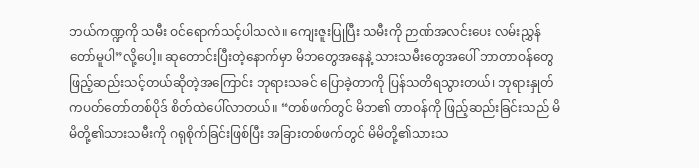ဘယ်ကဏ္ဍကို သမီး ဝင်ရောက်သင့်ပါသလဲ။ ကျေးဇူးပြုပြီး သမီးကို ဉာဏ်အလင်းပေး လမ်းညွှန်တော်မူပါ”လို့ပေါ့။ ဆုတောင်းပြီးတဲ့နောက်မှာ မိဘတွေအနေနဲ့ သားသမီးတွေအပေါ် ဘာတာဝန်တွေ ဖြည့်ဆည်းသင့်တယ်ဆိုတဲ့အကြောင်း ဘုရားသခင် ပြောခဲ့တာကို ပြန်သတိရသွားတယ်၊ ဘုရားနှုတ်ကပတ်တော်တစ်ပိုဒ် စိတ်ထဲပေါ်လာတယ်။ “တစ်ဖက်တွင် မိဘ၏ တာဝန်ကို ဖြည့်ဆည်းခြင်းသည် မိမိတို့၏သားသမီးကို ဂရုစိုက်ခြင်းဖြစ်ပြီး အခြားတစ်ဖက်တွင် မိမိတို့၏သားသ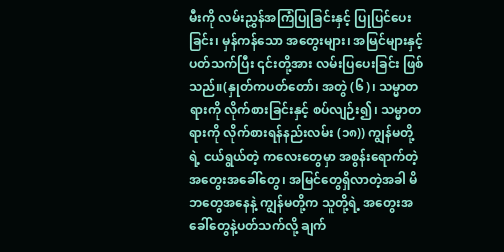မီးကို လမ်းညွှန်အကြံပြုခြင်းနှင့် ပြုပြင်ပေးခြင်း၊ မှန်ကန်သော အတွေးများ၊ အမြင်များနှင့်ပတ်သက်ပြီး ၎င်းတို့အား လမ်းပြပေးခြင်း ဖြစ်သည်။(နှုတ်ကပတ်တော်၊ အတွဲ (၆)၊ သမ္မာတရားကို လိုက်စားခြင်းနှင့် စပ်လျဉ်း၍၊ သမ္မာတရားကို လိုက်စားရန်နည်းလမ်း (၁၈)) ကျွန်မတို့ရဲ့ ငယ်ရွယ်တဲ့ ကလေးတွေမှာ အစွန်းရောက်တဲ့ အတွေးအခေါ်တွေ၊ အမြင်တွေရှိလာတဲ့အခါ မိဘတွေအနေနဲ့ ကျွန်မတို့က သူတို့ရဲ့ အတွေးအခေါ်တွေနဲ့ပတ်သက်လို့ ချက်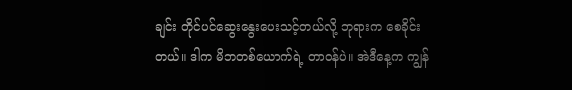ချင်း တိုင်ပင်ဆွေးနွေးပေးသင့်တယ်လို့ ဘုရားက စေခိုင်းတယ်။ ဒါက မိဘတစ်ယောက်ရဲ့ တာဝန်ပဲ။ အဲဒီနေ့က ကျွန်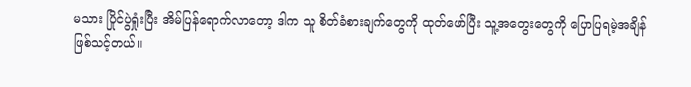မသား ပြိုင်ပွဲရှုံးပြီး အိမ်ပြန်ရောက်လာတော့ ဒါက သူ စိတ်ခံစားချက်တွေကို ထုတ်ဖော်ပြီး သူ့အတွေးတွေကို ပြောပြရမဲ့အချိန် ဖြစ်သင့်တယ်။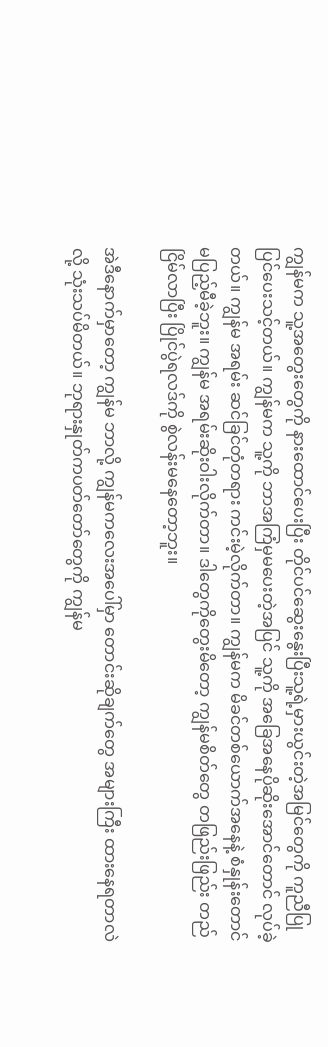ကျွန်မက သူ့အတွေးတွေကို နားထောင်ပေးပြီး တိုင်ပင်ဆွေးနွေးပြီးသူ့ရဲ့မှားယွင်းတဲ့အမြင်တွေကို ကူညီပြုပြင်ပေးသင့်တယ်။ ကျွန်မက သူ့ကို ဘာအကြံမှမပေးတဲ့အပြင် သူ့ကို အခြေအနေပိုဆိုးအောင်တောင် လုပ်ခဲ့တယ်။ ကျွန်မ အရမ်း ဆင်ခြင်တုံတရား ကင်းမဲ့လိုက်တာ။ ကျွန်မက မိခင်တစ်ယောက်အနေနဲ့ စံနှုန်းတောင် မပြည့်မီခဲ့ဘူး။ ကျွန်မ အရမ်းဆိုးဝါးလိုက်တာ။ ဒါတွေကိုတွေးမိတော့ ကျွန်မစိတ်တွေ တဖြည်းဖြည်း တည်ငြိမ်လာပြီး ပြိုင်ပွဲရလဒ်ကို စွဲလန်းမနေတော့ဘူး။

အဲဒီနောက်မှာတော့ ကျွန်မ ဘာလို့ ကျွန်မကလေးအပေါ်မှာ တောင်းဆိုချက်တွေ အများကြီး ထားနေရတာလဲလို့ သုံးသပ်မိတယ်။ ဘုရားနှုတ်ကပတ်တော်တွေကို ကျွန်မ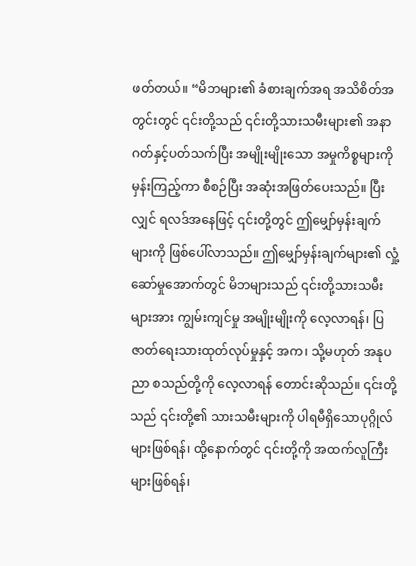ဖတ်တယ်။ “မိဘများ၏ ခံစားချက်အရ အသိစိတ်အတွင်းတွင် ၎င်းတို့သည် ၎င်းတို့သားသမီးများ၏ အနာဂတ်နှင့်ပတ်သက်ပြီး အမျိုးမျိုးသော အမှုကိစ္စများကို မှန်းကြည့်ကာ စီစဉ်ပြီး အဆုံးအဖြတ်ပေးသည်။ ပြီးလျှင် ရလဒ်အနေဖြင့် ၎င်းတို့တွင် ဤမျှော်မှန်းချက်များကို ဖြစ်ပေါ်လာသည်။ ဤမျှော်မှန်းချက်များ၏ လှုံ့ဆော်မှုအောက်တွင် မိဘများသည် ၎င်းတို့သားသမီးများအား ကျွမ်းကျင်မှု အမျိုးမျိုးကို လေ့လာရန်၊ ပြဇာတ်ရေးသားထုတ်လုပ်မှုနှင့် အက၊ သို့မဟုတ် အနုပညာ စသည်တို့ကို လေ့လာရန် တောင်းဆိုသည်။ ၎င်းတို့သည် ၎င်းတို့၏ သားသမီးများကို ပါရမီရှိသောပုဂ္ဂိုလ်များဖြစ်ရန်၊ ထို့နောက်တွင် ၎င်းတို့ကို အထက်လူကြီးများဖြစ်ရန်၊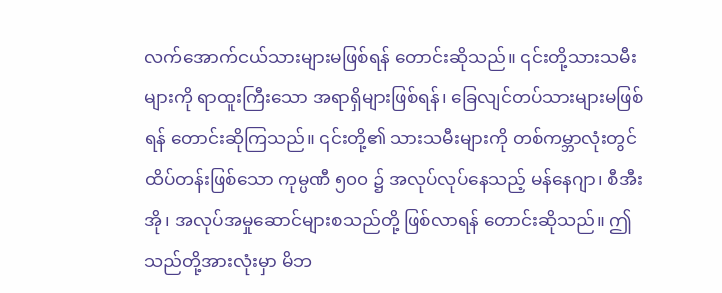လက်အောက်ငယ်သားများမဖြစ်ရန် တောင်းဆိုသည်။ ၎င်းတို့သားသမီးများကို ရာထူးကြီးသော အရာရှိများဖြစ်ရန်၊ ခြေလျင်တပ်သားများမဖြစ်ရန် တောင်းဆိုကြသည်။ ၎င်းတို့၏ သားသမီးများကို တစ်ကမ္ဘာလုံးတွင် ထိပ်တန်းဖြစ်သော ကုမ္ပဏီ ၅၀၀ ၌ အလုပ်လုပ်နေသည့် မန်နေဂျာ၊ စီအီးအို၊ အလုပ်အမှုဆောင်များစသည်တို့ ဖြစ်လာရန် တောင်းဆိုသည်။ ဤသည်တို့အားလုံးမှာ မိဘ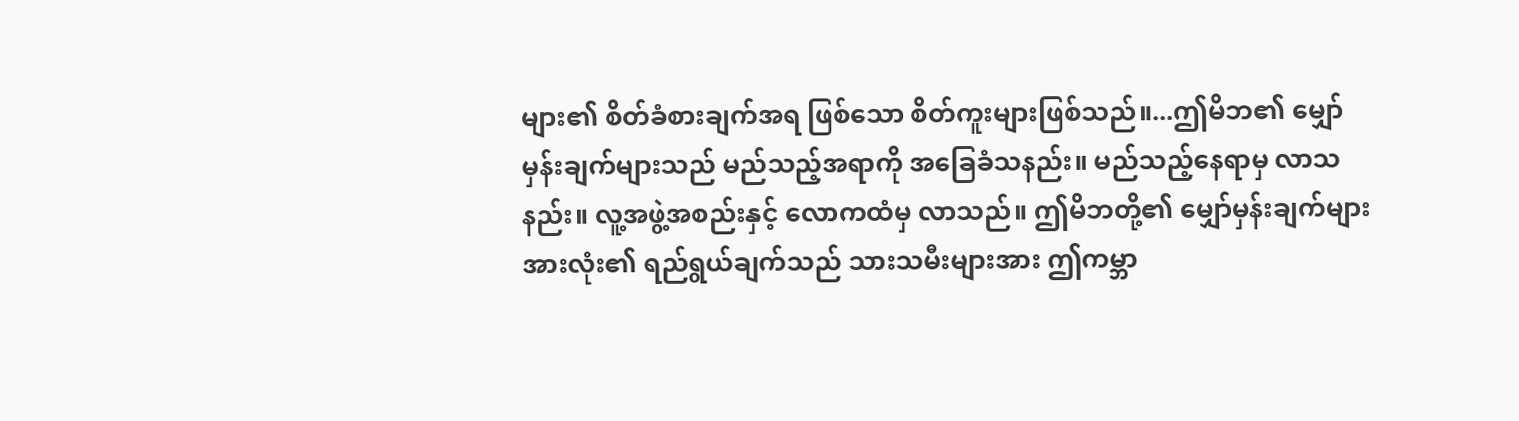များ၏ စိတ်ခံစားချက်အရ ဖြစ်သော စိတ်ကူးများဖြစ်သည်။...ဤမိဘ၏ မျှော်မှန်းချက်များသည် မည်သည့်အရာကို အခြေခံသနည်း။ မည်သည့်နေရာမှ လာသနည်း။ လူ့အဖွဲ့အစည်းနှင့် လောကထံမှ လာသည်။ ဤမိဘတို့၏ မျှော်မှန်းချက်များအားလုံး၏ ရည်ရွယ်ချက်သည် သားသမီးများအား ဤကမ္ဘာ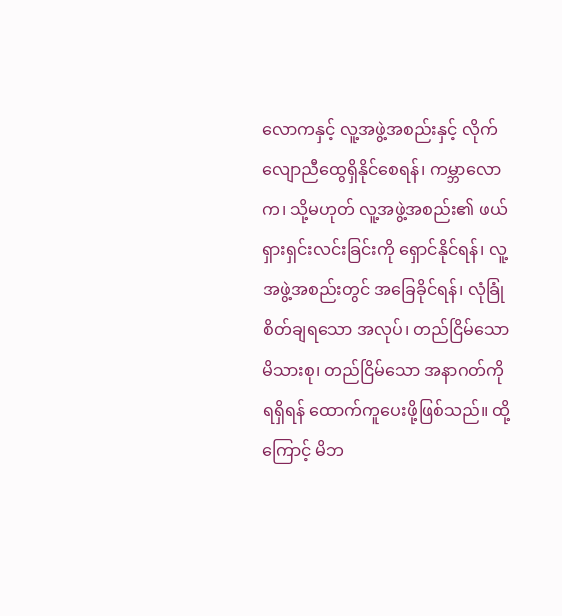လောကနှင့် လူ့အဖွဲ့အစည်းနှင့် လိုက်လျောညီထွေရှိနိုင်စေရန်၊ ကမ္ဘာလောက၊ သို့မဟုတ် လူ့အဖွဲ့အစည်း၏ ဖယ်ရှားရှင်းလင်းခြင်းကို ရှောင်နိုင်ရန်၊ လူ့အဖွဲ့အစည်းတွင် အခြေခိုင်ရန်၊ လုံခြုံစိတ်ချရသော အလုပ်၊ တည်ငြိမ်သော မိသားစု၊ တည်ငြိမ်သော အနာဂတ်ကို ရရှိရန် ထောက်ကူပေးဖို့ဖြစ်သည်။ ထို့ကြောင့် မိဘ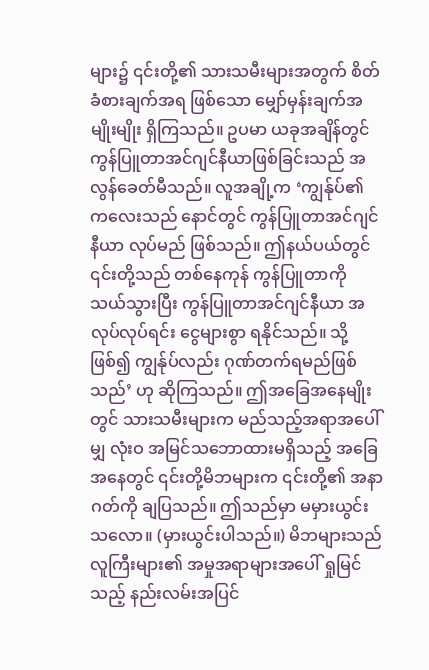များ၌ ၎င်းတို့၏ သားသမီးများအတွက် စိတ်ခံစားချက်အရ ဖြစ်သော မျှော်မှန်းချက်အမျိုးမျိုး ရှိကြသည်။ ဥပမာ ယခုအချိန်တွင် ကွန်ပြူတာအင်ဂျင်နီယာဖြစ်ခြင်းသည် အလွန်ခေတ်မီသည်။ လူအချို့က ‘ကျွန်ုပ်၏ ကလေးသည် နောင်တွင် ကွန်ပြူတာအင်ဂျင်နီယာ လုပ်မည် ဖြစ်သည်။ ဤနယ်ပယ်တွင် ၎င်းတို့သည် တစ်နေကုန် ကွန်ပြူတာကို သယ်သွားပြီး ကွန်ပြူတာအင်ဂျင်နီယာ အလုပ်လုပ်ရင်း ငွေများစွာ ရနိုင်သည်။ သို့ဖြစ်၍ ကျွန်ုပ်လည်း ဂုဏ်တက်ရမည်ဖြစ်သည်’ ဟု ဆိုကြသည်။ ဤအခြေအနေမျိုးတွင် သားသမီးများက မည်သည့်အရာအပေါ်မျှ လုံးဝ အမြင်သဘောထားမရှိသည့် အခြေအနေတွင် ၎င်းတို့မိဘများက ၎င်းတို့၏ အနာဂတ်ကို ချပြသည်။ ဤသည်မှာ မမှားယွင်းသလော။ (မှားယွင်းပါသည်။) မိဘများသည် လူကြီးများ၏ အမှုအရာများအပေါ် ရှုမြင်သည့် နည်းလမ်းအပြင်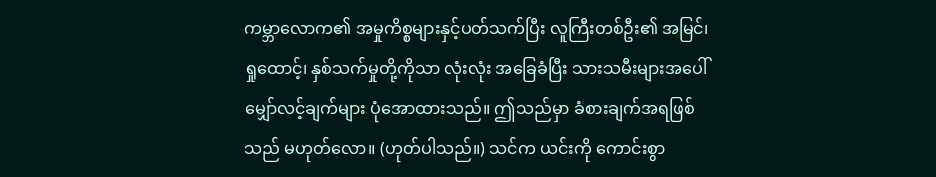ကမ္ဘာလောက၏ အမှုကိစ္စများနှင့်ပတ်သက်ပြီး လူကြီးတစ်ဦး၏ အမြင်၊ ရှုထောင့်၊ နှစ်သက်မှုတို့ကိုသာ လုံးလုံး အခြေခံပြီး သားသမီးများအပေါ် မျှော်လင့်ချက်များ ပုံအောထားသည်။ ဤသည်မှာ ခံစားချက်အရဖြစ်သည် မဟုတ်လော။ (ဟုတ်ပါသည်။) သင်က ယင်းကို ကောင်းစွာ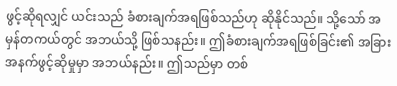ဖွင့်ဆိုရလျှင် ယင်းသည် ခံစားချက်အရဖြစ်သည်ဟု ဆိုနိုင်သည်။ သို့သော် အမှန်တကယ်တွင် အဘယ်သို့ ဖြစ်သနည်း။ ဤခံစားချက်အရဖြစ်ခြင်း၏ အခြားအနက်ဖွင့်ဆိုမှုမှာ အဘယ်နည်း။ ဤသည်မှာ တစ်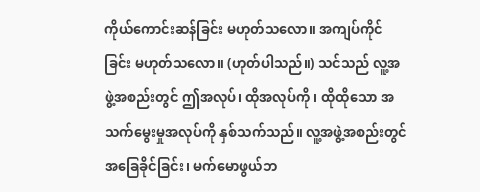ကိုယ်ကောင်းဆန်ခြင်း မဟုတ်သလော။ အကျပ်ကိုင်ခြင်း မဟုတ်သလော။ (ဟုတ်ပါသည်။) သင်သည် လူ့အဖွဲ့အစည်းတွင် ဤအလုပ်၊ ထိုအလုပ်ကို၊ ထိုထိုသော အသက်မွေးမှုအလုပ်ကို နှစ်သက်သည်။ လူ့အဖွဲ့အစည်းတွင် အခြေခိုင်ခြင်း၊ မက်မောဖွယ်ဘ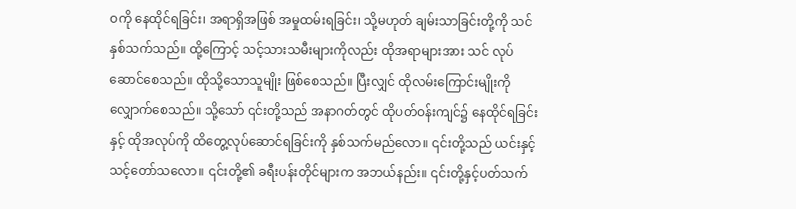ဝကို နေထိုင်ရခြင်း၊ အရာရှိအဖြစ် အမှုထမ်းရခြင်း၊ သို့မဟုတ် ချမ်းသာခြင်းတို့ကို သင်နှစ်သက်သည်။ ထို့ကြောင့် သင့်သားသမီးများကိုလည်း ထိုအရာများအား သင် လုပ်ဆောင်စေသည်။ ထိုသို့သောသူမျိုး ဖြစ်စေသည်။ ပြီးလျှင် ထိုလမ်းကြောင်းမျိုးကို လျှောက်စေသည်။ သို့သော် ၎င်းတို့သည် အနာဂတ်တွင် ထိုပတ်ဝန်းကျင်၌ နေထိုင်ရခြင်းနှင့် ထိုအလုပ်ကို ထိတွေ့လုပ်ဆောင်ရခြင်းကို နှစ်သက်မည်လော။ ၎င်းတို့သည် ယင်းနှင့် သင့်တော်သလော။ ၎င်းတို့၏ ခရီးပန်းတိုင်များက အဘယ်နည်း။ ၎င်းတို့နှင့်ပတ်သက်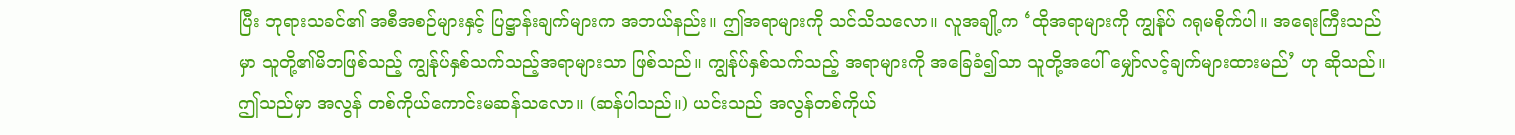ပြီး ဘုရားသခင်၏ အစီအစဉ်များနှင့် ပြဋ္ဌာန်းချက်များက အဘယ်နည်း။ ဤအရာများကို သင်သိသလော။ လူအချို့က ‘ထိုအရာများကို ကျွန်ုပ် ဂရုမစိုက်ပါ။ အရေးကြီးသည်မှာ သူတို့၏မိဘဖြစ်သည့် ကျွန်ုပ်နှစ်သက်သည့်အရာများသာ ဖြစ်သည်။ ကျွန်ုပ်နှစ်သက်သည့် အရာများကို အခြေခံ၍သာ သူတို့အပေါ် မျှော်လင့်ချက်များထားမည်’ ဟု ဆိုသည်။ ဤသည်မှာ အလွန် တစ်ကိုယ်ကောင်းမဆန်သလော။ (ဆန်ပါသည်။) ယင်းသည် အလွန်တစ်ကိုယ်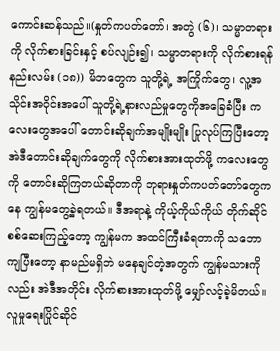ကောင်းဆန်သည်။(နှုတ်ကပတ်တော်၊ အတွဲ (၆)၊ သမ္မာတရားကို လိုက်စားခြင်းနှင့် စပ်လျဉ်း၍၊ သမ္မာတရားကို လိုက်စားရန်နည်းလမ်း (၁၈)) မိဘတွေက သူတို့ရဲ့ အကြိုက်တွေ၊ လူ့အသိုင်းအဝိုင်းအပေါ် သူတို့ရဲ့နားလည်မှုတွေကိုအခြေခံပြီး ကလေးတွေအပေါ် တောင်းဆိုချက်အမျိုးမျိုး ပြုလုပ်ကြပြီးတော့ အဲဒီတောင်းဆိုချက်တွေကို လိုက်စားအားထုတ်ဖို့ ကလေးတွေကို တောင်းဆိုကြတယ်ဆိုတာကို ဘုရားနှုတ်ကပတ်တော်တွေကနေ ကျွန်မတွေ့ခဲ့ရတယ်။ ဒီအရာနဲ့ ကိုယ့်ကိုယ်ကိုယ် တိုက်ဆိုင်စစ်ဆေးကြည့်တော့ ကျွန်မက အထင်ကြီးခံရတာကို သဘောကျပြီးတော့ နာမည်မရှိဘဲ မနေချင်တဲ့အတွက် ကျွန်မသားကိုလည်း အဲဒီအတိုင်း လိုက်စားအားထုတ်ဖို့ မျှော်လင့်ခဲ့မိတယ်။ လူမှုရေးပြိုင်ဆိုင်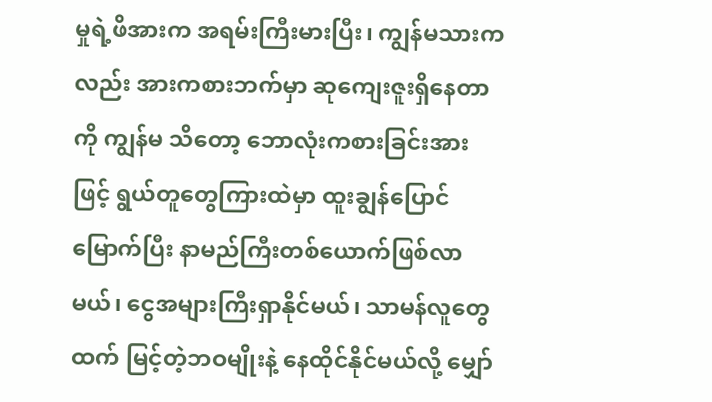မှုရဲ့ဖိအားက အရမ်းကြီးမားပြီး၊ ကျွန်မသားကလည်း အားကစားဘက်မှာ ဆုကျေးဇူးရှိနေတာကို ကျွန်မ သိတော့ ဘောလုံးကစားခြင်းအားဖြင့် ရွယ်တူတွေကြားထဲမှာ ထူးချွန်ပြောင်မြောက်ပြီး နာမည်ကြီးတစ်ယောက်ဖြစ်လာမယ်၊ ငွေအများကြီးရှာနိုင်မယ်၊ သာမန်လူတွေထက် မြင့်တဲ့ဘဝမျိုးနဲ့ နေထိုင်နိုင်မယ်လို့ မျှော်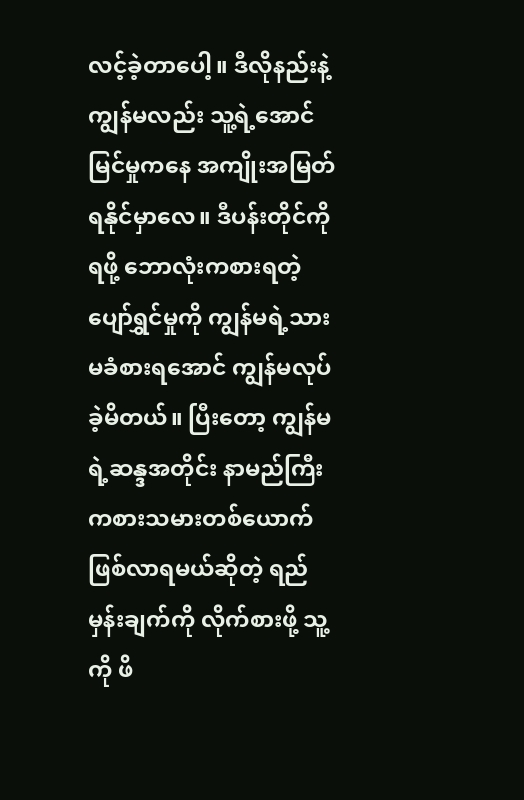လင့်ခဲ့တာပေါ့။ ဒီလိုနည်းနဲ့ ကျွန်မလည်း သူ့ရဲ့အောင်မြင်မှုကနေ အကျိုးအမြတ်ရနိုင်မှာလေ။ ဒီပန်းတိုင်ကိုရဖို့ ဘောလုံးကစားရတဲ့ ပျော်ရွှင်မှုကို ကျွန်မရဲ့သား မခံစားရအောင် ကျွန်မလုပ်ခဲ့မိတယ်။ ပြီးတော့ ကျွန်မရဲ့ဆန္ဒအတိုင်း နာမည်ကြီးကစားသမားတစ်ယောက်ဖြစ်လာရမယ်ဆိုတဲ့ ရည်မှန်းချက်ကို လိုက်စားဖို့ သူ့ကို ဖိ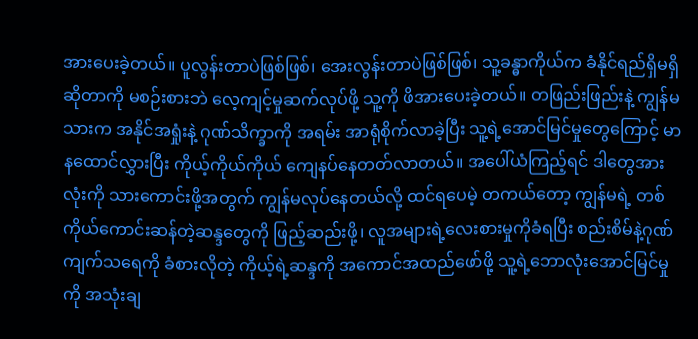အားပေးခဲ့တယ်။ ပူလွန်းတာပဲဖြစ်ဖြစ်၊ အေးလွန်းတာပဲဖြစ်ဖြစ်၊ သူ့ခန္ဓာကိုယ်က ခံနိုင်ရည်ရှိမရှိဆိုတာကို မစဉ်းစားဘဲ လေ့ကျင့်မှုဆက်လုပ်ဖို့ သူ့ကို ဖိအားပေးခဲ့တယ်။ တဖြည်းဖြည်းနဲ့ ကျွန်မသားက အနိုင်အရှုံးနဲ့ ဂုဏ်သိက္ခာကို အရမ်း အာရုံစိုက်လာခဲ့ပြီး သူ့ရဲ့အောင်မြင်မှုတွေကြောင့် မာနထောင်လွှားပြီး ကိုယ့်ကိုယ်ကိုယ် ကျေနပ်နေတတ်လာတယ်။ အပေါ်ယံကြည့်ရင် ဒါတွေအားလုံးကို သားကောင်းဖို့အတွက် ကျွန်မလုပ်နေတယ်လို့ ထင်ရပေမဲ့ တကယ်တော့ ကျွန်မရဲ့ တစ်ကိုယ်ကောင်းဆန်တဲ့ဆန္ဒတွေကို ဖြည့်ဆည်းဖို့၊ လူအများရဲ့လေးစားမှုကိုခံရပြီး စည်းစိမ်နဲ့ဂုဏ်ကျက်သရေကို ခံစားလိုတဲ့ ကိုယ့်ရဲ့ဆန္ဒကို အကောင်အထည်ဖော်ဖို့ သူ့ရဲ့ဘောလုံးအောင်မြင်မှုကို အသုံးချ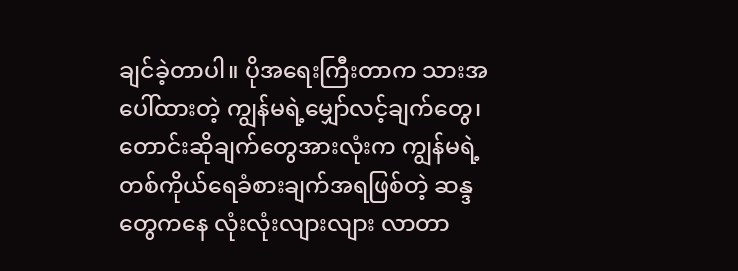ချင်ခဲ့တာပါ။ ပိုအရေးကြီးတာက သားအပေါ်ထားတဲ့ ကျွန်မရဲ့မျှော်လင့်ချက်တွေ၊ တောင်းဆိုချက်တွေအားလုံးက ကျွန်မရဲ့ တစ်ကိုယ်ရေခံစားချက်အရဖြစ်တဲ့ ဆန္ဒတွေကနေ လုံးလုံးလျားလျား လာတာ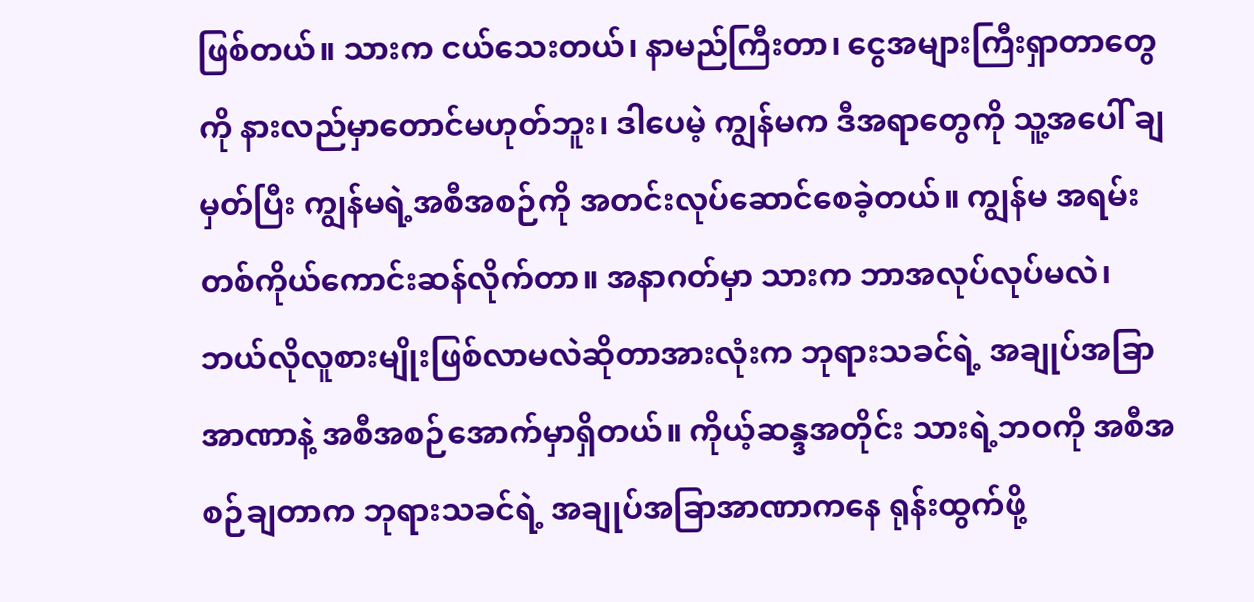ဖြစ်တယ်။ သားက ငယ်သေးတယ်၊ နာမည်ကြီးတာ၊ ငွေအများကြီးရှာတာတွေကို နားလည်မှာတောင်မဟုတ်ဘူး၊ ဒါပေမဲ့ ကျွန်မက ဒီအရာတွေကို သူ့အပေါ် ချမှတ်ပြီး ကျွန်မရဲ့အစီအစဉ်ကို အတင်းလုပ်ဆောင်စေခဲ့တယ်။ ကျွန်မ အရမ်း တစ်ကိုယ်ကောင်းဆန်လိုက်တာ။ အနာဂတ်မှာ သားက ဘာအလုပ်လုပ်မလဲ၊ ဘယ်လိုလူစားမျိုးဖြစ်လာမလဲဆိုတာအားလုံးက ဘုရားသခင်ရဲ့ အချုပ်အခြာအာဏာနဲ့ အစီအစဉ်အောက်မှာရှိတယ်။ ကိုယ့်ဆန္ဒအတိုင်း သားရဲ့ဘဝကို အစီအစဉ်ချတာက ဘုရားသခင်ရဲ့ အချုပ်အခြာအာဏာကနေ ရုန်းထွက်ဖို့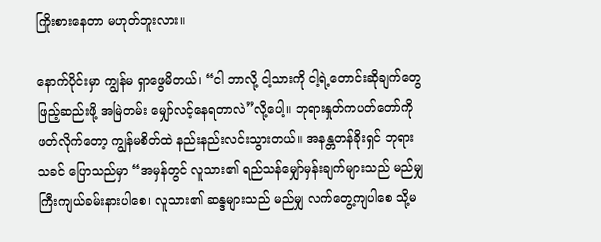ကြိုးစားနေတာ မဟုတ်ဘူးလား။

နောက်ပိုင်းမှာ ကျွန်မ ရှာဖွေမိတယ်၊ “ငါ ဘာလို့ ငါ့သားကို ငါ့ရဲ့တောင်းဆိုချက်တွေ ဖြည့်ဆည်းဖို့ အမြဲတမ်း မျှော်လင့်နေရတာလဲ”လို့ပေါ့။ ဘုရားနှုတ်ကပတ်တော်ကို ဖတ်လိုက်တော့ ကျွန်မစိတ်ထဲ နည်းနည်းလင်းသွားတယ်။ အနန္တတန်ခိုးရှင် ဘုရားသခင် ပြောသည်မှာ “အမှန်တွင် လူသား၏ ရည်သန်မျှော်မှန်းချက်များသည် မည်မျှကြီးကျယ်ခမ်းနားပါစေ၊ လူသား၏ ဆန္ဒများသည် မည်မျှ လက်တွေ့ကျပါစေ သို့မ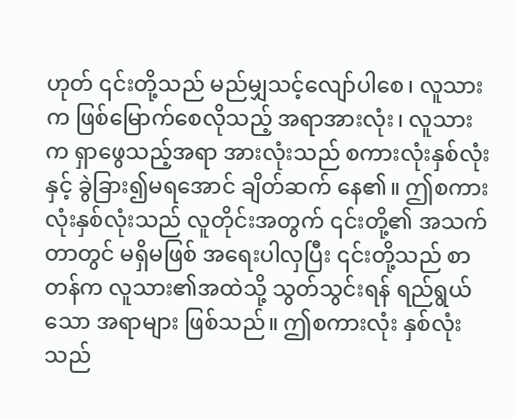ဟုတ် ၎င်းတို့သည် မည်မျှသင့်လျော်ပါစေ၊ လူသားက ဖြစ်မြောက်စေလိုသည့် အရာအားလုံး၊ လူသားက ရှာဖွေသည့်အရာ အားလုံးသည် စကားလုံးနှစ်လုံးနှင့် ခွဲခြား၍မရအောင် ချိတ်ဆက် နေ၏။ ဤစကားလုံးနှစ်လုံးသည် လူတိုင်းအတွက် ၎င်းတို့၏ အသက်တာတွင် မရှိမဖြစ် အရေးပါလှပြီး ၎င်းတို့သည် စာတန်က လူသား၏အထဲသို့ သွတ်သွင်းရန် ရည်ရွယ်သော အရာများ ဖြစ်သည်။ ဤစကားလုံး နှစ်လုံးသည်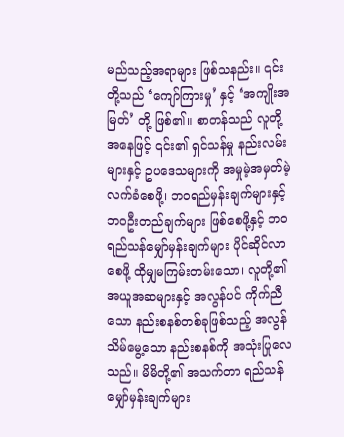မည်သည့်အရာများ ဖြစ်သနည်း။ ၎င်းတို့သည် ‘ကျော်ကြားမှု’ နှင့် ‘အကျိုးအမြတ်’ တို့ ဖြစ်၏။ စာတန်သည် လူတို့အနေဖြင့် ၎င်း၏ ရှင်သန်မှု နည်းလမ်းများနှင့် ဥပဒေသများကို အမှုမဲ့အမှတ်မဲ့ လက်ခံစေဖို့၊ ဘဝရည်မှန်းချက်များနှင့် ဘဝဦးတည်ချက်များ ဖြစ်စေဖို့နှင့် ဘဝရည်သန်မျှော်မှန်းချက်များ ပိုင်ဆိုင်လာစေဖို့ ထိုမျှမကြမ်းတမ်းသော၊ လူတို့၏ အယူအဆများနှင့် အလွန်ပင် ကိုက်ညီသော နည်းစနစ်တစ်ခုဖြစ်သည့် အလွန် သိမ်မွေ့သော နည်းစနစ်ကို အသုံးပြုလေသည်။ မိမိတို့၏ အသက်တာ ရည်သန်မျှော်မှန်းချက်များ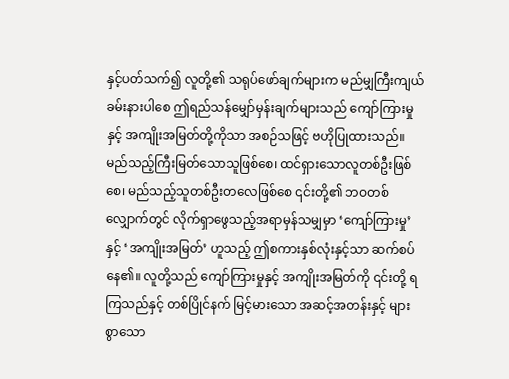နှင့်ပတ်သက်၍ လူတို့၏ သရုပ်ဖော်ချက်များက မည်မျှကြီးကျယ်ခမ်းနားပါစေ ဤရည်သန်မျှော်မှန်းချက်များသည် ကျော်ကြားမှုနှင့် အကျိုးအမြတ်တို့ကိုသာ အစဉ်သဖြင့် ဗဟိုပြုထားသည်။ မည်သည့်ကြီးမြတ်သောသူဖြစ်စေ၊ ထင်ရှားသောလူတစ်ဦးဖြစ်စေ၊ မည်သည့်သူတစ်ဦးတလေဖြစ်စေ ၎င်းတို့၏ ဘဝတစ်လျှောက်တွင် လိုက်ရှာဖွေသည့်အရာမှန်သမျှမှာ ‘ကျော်ကြားမှု’ နှင့် ‘အကျိုးအမြတ်’ ဟူသည့် ဤစကားနှစ်လုံးနှင့်သာ ဆက်စပ်နေ၏။ လူတို့သည် ကျော်ကြားမှုနှင့် အကျိုးအမြတ်ကို ၎င်းတို့ ရကြသည်နှင့် တစ်ပြိုင်နက် မြင့်မားသော အဆင့်အတန်းနှင့် များစွာသော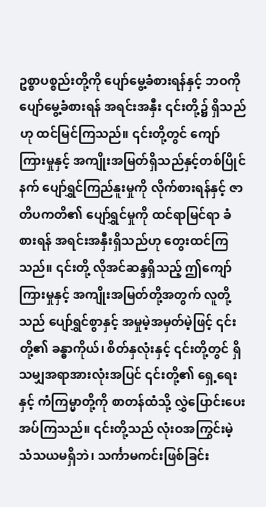ဥစ္စာပစ္စည်းတို့ကို ပျော်မွေ့ခံစားရန်နှင့် ဘဝကို ပျော်မွေ့ခံစားရန် အရင်းအနှီး ၎င်းတို့၌ ရှိသည်ဟု ထင်မြင်ကြသည်။ ၎င်းတို့တွင် ကျော်ကြားမှုနှင့် အကျိုးအမြတ်ရှိသည်နှင့်တစ်ပြိုင်နက် ပျော်ရွှင်ကြည်နူးမှုကို လိုက်စားရန်နှင့် ဇာတိပကတိ၏ ပျော်ရွှင်မှုကို ထင်ရာမြင်ရာ ခံစားရန် အရင်းအနှီးရှိသည်ဟု တွေးထင်ကြသည်။ ၎င်းတို့ လိုအင်ဆန္ဒရှိသည့် ဤကျော်ကြားမှုနှင့် အကျိုးအမြတ်တို့အတွက် လူတို့သည် ပျော်ရွှင်စွာနှင့် အမှုမဲ့အမှတ်မဲ့ဖြင့် ၎င်းတို့၏ ခန္ဓာကိုယ်၊ စိတ်နှလုံးနှင့် ၎င်းတို့တွင် ရှိသမျှအရာအားလုံးအပြင် ၎င်းတို့၏ ရှေ့ရေးနှင့် ကံကြမ္မာတို့ကို စာတန်ထံသို့ လွှဲပြောင်းပေးအပ်ကြသည်။ ၎င်းတို့သည် လုံးဝအကြွင်းမဲ့ သံသယမရှိဘဲ၊ သင်္ကာမကင်းဖြစ်ခြင်း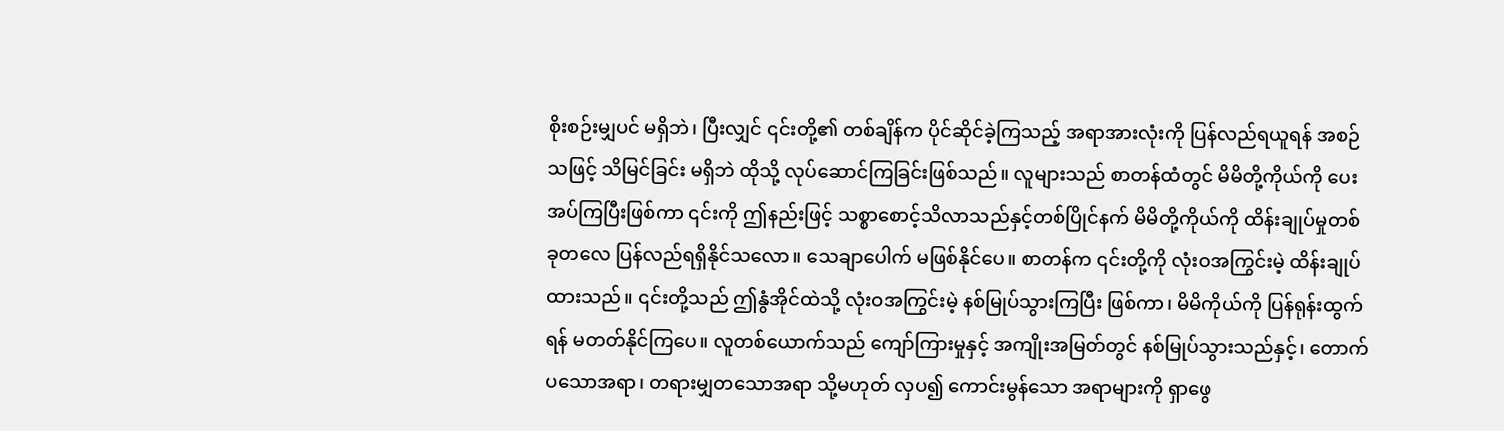စိုးစဉ်းမျှပင် မရှိဘဲ၊ ပြီးလျှင် ၎င်းတို့၏ တစ်ချိန်က ပိုင်ဆိုင်ခဲ့ကြသည့် အရာအားလုံးကို ပြန်လည်ရယူရန် အစဉ်သဖြင့် သိမြင်ခြင်း မရှိဘဲ ထိုသို့ လုပ်ဆောင်ကြခြင်းဖြစ်သည်။ လူများသည် စာတန်ထံတွင် မိမိတို့ကိုယ်ကို ပေးအပ်ကြပြီးဖြစ်ကာ ၎င်းကို ဤနည်းဖြင့် သစ္စာစောင့်သိလာသည်နှင့်တစ်ပြိုင်နက် မိမိတို့ကိုယ်ကို ထိန်းချုပ်မှုတစ်ခုတလေ ပြန်လည်ရရှိနိုင်သလော။ သေချာပေါက် မဖြစ်နိုင်ပေ။ စာတန်က ၎င်းတို့ကို လုံးဝအကြွင်းမဲ့ ထိန်းချုပ်ထားသည်။ ၎င်းတို့သည် ဤနွံအိုင်ထဲသို့ လုံးဝအကြွင်းမဲ့ နစ်မြုပ်သွားကြပြီး ဖြစ်ကာ၊ မိမိကိုယ်ကို ပြန်ရုန်းထွက်ရန် မတတ်နိုင်ကြပေ။ လူတစ်ယောက်သည် ကျော်ကြားမှုနှင့် အကျိုးအမြတ်တွင် နစ်မြုပ်သွားသည်နှင့်၊ တောက်ပသောအရာ၊ တရားမျှတသောအရာ သို့မဟုတ် လှပ၍ ကောင်းမွန်သော အရာများကို ရှာဖွေ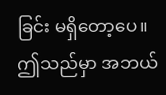ခြင်း မရှိတော့ပေ။ ဤသည်မှာ အဘယ်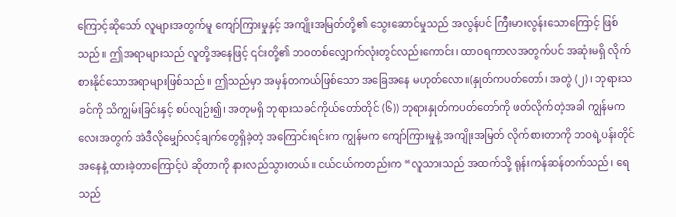ကြောင့်ဆိုသော် လူများအတွက်မူ ကျော်ကြားမှုနှင့် အကျိုးအမြတ်တို့၏ သွေးဆောင်မှုသည် အလွန်ပင် ကြီးမားလွန်းသောကြောင့် ဖြစ်သည်။ ဤအရာများသည် လူတို့အနေဖြင့် ၎င်းတို့၏ ဘဝတစ်လျှောက်လုံးတွင်လည်းကောင်း၊ ထာဝရကာလအတွက်ပင် အဆုံးမရှိ လိုက်စားနိုင်သောအရာများဖြစ်သည်။ ဤသည်မှာ အမှန်တကယ်ဖြစ်သော အခြေအနေ မဟုတ်လော။(နှုတ်ကပတ်တော်၊ အတွဲ (၂)၊ ဘုရားသခင်ကို သိကျွမ်းခြင်းနှင့် စပ်လျဉ်း၍၊ အတုမရှိ ဘုရားသခင်ကိုယ်တော်တိုင် (၆)) ဘုရားနှုတ်ကပတ်တော်ကို ဖတ်လိုက်တဲ့အခါ ကျွန်မကလေးအတွက် အဲဒီလိုမျှော်လင့်ချက်တွေရှိခဲ့တဲ့ အကြောင်းရင်းက ကျွန်မက ကျော်ကြားမှုနဲ့ အကျိုးအမြတ် လိုက်စားတာကို ဘဝရဲ့ပန်းတိုင်အနေနဲ့ ထားခဲ့တာကြောင့်ပဲ ဆိုတာကို နားလည်သွားတယ်။ ငယ်ငယ်ကတည်းက “လူသားသည် အထက်သို့ ရုန်းကန်ဆန်တက်သည်၊ ရေသည်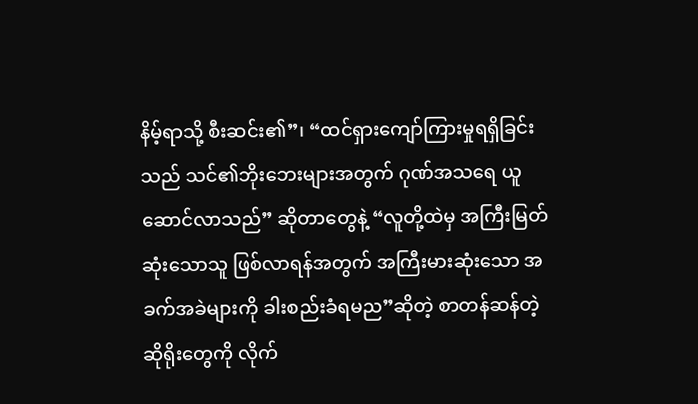နိမ့်ရာသို့ စီးဆင်း၏”၊ “ထင်ရှားကျော်ကြားမှုရရှိခြင်း သည် သင်၏ဘိုးဘေးများအတွက် ဂုဏ်အသရေ ယူဆောင်လာသည်” ဆိုတာတွေနဲ့ “လူတို့ထဲမှ အကြီးမြတ်ဆုံးသောသူ ဖြစ်လာရန်အတွက် အကြီးမားဆုံးသော အခက်အခဲများကို ခါးစည်းခံရမည”ဆိုတဲ့ စာတန်ဆန်တဲ့ ဆိုရိုးတွေကို လိုက်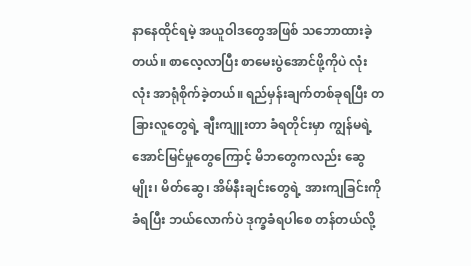နာနေထိုင်ရမဲ့ အယူဝါဒတွေအဖြစ် သဘောထားခဲ့တယ်။ စာလေ့လာပြီး စာမေးပွဲအောင်ဖို့ကိုပဲ လုံးလုံး အာရုံစိုက်ခဲ့တယ်။ ရည်မှန်းချက်တစ်ခုရပြီး တခြားလူတွေရဲ့ ချီးကျူးတာ ခံရတိုင်းမှာ ကျွန်မရဲ့အောင်မြင်မှုတွေကြောင့် မိဘတွေကလည်း ဆွေမျိုး၊ မိတ်ဆွေ၊ အိမ်နီးချင်းတွေရဲ့ အားကျခြင်းကို ခံရပြီး ဘယ်လောက်ပဲ ဒုက္ခခံရပါစေ တန်တယ်လို့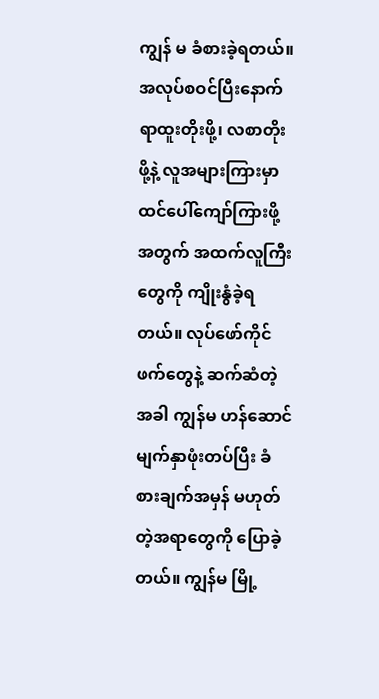ကျွန် မ ခံစားခဲ့ရတယ်။ အလုပ်စဝင်ပြီးနောက် ရာထူးတိုးဖို့၊ လစာတိုးဖို့နဲ့ လူအများကြားမှာ ထင်ပေါ်ကျော်ကြားဖို့အတွက် အထက်လူကြီးတွေကို ကျိုးနွံခဲ့ရတယ်။ လုပ်ဖော်ကိုင်ဖက်တွေနဲ့ ဆက်ဆံတဲ့အခါ ကျွန်မ ဟန်ဆောင်မျက်နှာဖုံးတပ်ပြီး ခံစားချက်အမှန် မဟုတ်တဲ့အရာတွေကို ပြောခဲ့တယ်။ ကျွန်မ မြို့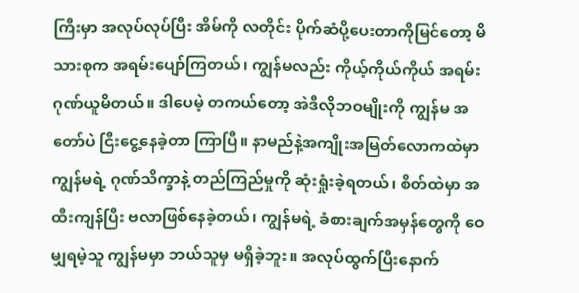ကြီးမှာ အလုပ်လုပ်ပြီး အိမ်ကို လတိုင်း ပိုက်ဆံပို့ပေးတာကိုမြင်တော့ မိသားစုက အရမ်းပျော်ကြတယ်၊ ကျွန်မလည်း ကိုယ့်ကိုယ်ကိုယ် အရမ်းဂုဏ်ယူမိတယ်။ ဒါပေမဲ့ တကယ်တော့ အဲဒီလိုဘဝမျိုးကို ကျွန်မ အတော်ပဲ ငြီးငွေ့နေခဲ့တာ ကြာပြီ။ နာမည်နဲ့အကျိုးအမြတ်လောကထဲမှာ ကျွန်မရဲ့ ဂုဏ်သိက္ခာနဲ့ တည်ကြည်မှုကို ဆုံးရှုံးခဲ့ရတယ်၊ စိတ်ထဲမှာ အထီးကျန်ပြီး ဗလာဖြစ်နေခဲ့တယ်၊ ကျွန်မရဲ့ ခံစားချက်အမှန်တွေကို ဝေမျှရမဲ့သူ ကျွန်မမှာ ဘယ်သူမှ မရှိခဲ့ဘူး။ အလုပ်ထွက်ပြီးနောက်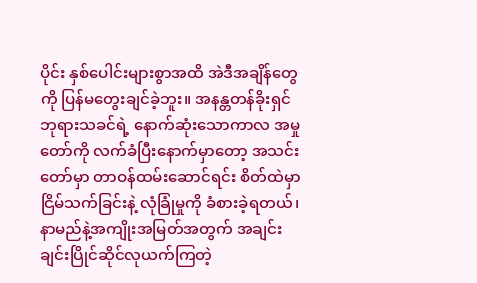ပိုင်း နှစ်ပေါင်းများစွာအထိ အဲဒီအချိန်တွေကို ပြန်မတွေးချင်ခဲ့ဘူး။ အနန္တတန်ခိုးရှင် ဘုရားသခင်ရဲ့ နောက်ဆုံးသောကာလ အမှုတော်ကို လက်ခံပြီးနောက်မှာတော့ အသင်းတော်မှာ တာဝန်ထမ်းဆောင်ရင်း စိတ်ထဲမှာ ငြိမ်သက်ခြင်းနဲ့ လုံခြုံမှုကို ခံစားခဲ့ရတယ်၊ နာမည်နဲ့အကျိုးအမြတ်အတွက် အချင်းချင်းပြိုင်ဆိုင်လုယက်ကြတဲ့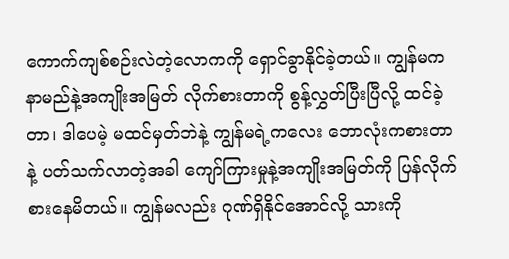ကောက်ကျစ်စဉ်းလဲတဲ့လောကကို ရှောင်ခွာနိုင်ခဲ့တယ်။ ကျွန်မက နာမည်နဲ့အကျိုးအမြတ် လိုက်စားတာကို စွန့်လွှတ်ပြီးပြီလို့ ထင်ခဲ့တာ၊ ဒါပေမဲ့ မထင်မှတ်ဘဲနဲ့ ကျွန်မရဲ့ကလေး ဘောလုံးကစားတာနဲ့ ပတ်သက်လာတဲ့အခါ ကျော်ကြားမှုနဲ့အကျိုးအမြတ်ကို ပြန်လိုက်စားနေမိတယ်။ ကျွန်မလည်း ဂုဏ်ရှိနိုင်အောင်လို့ သားကို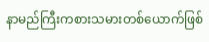နာမည်ကြီးကစားသမားတစ်ယောက်ဖြစ်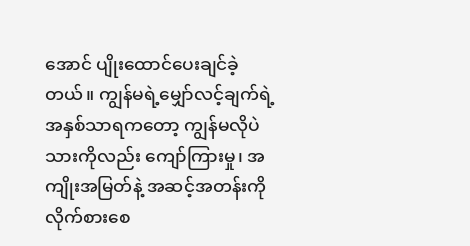အောင် ပျိုးထောင်ပေးချင်ခဲ့တယ်။ ကျွန်မရဲ့မျှော်လင့်ချက်ရဲ့ အနှစ်သာရကတော့ ကျွန်မလိုပဲ သားကိုလည်း ကျော်ကြားမှု၊ အကျိုးအမြတ်နဲ့ အဆင့်အတန်းကို လိုက်စားစေ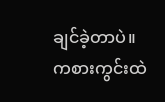ချင်ခဲ့တာပဲ။ ကစားကွင်းထဲ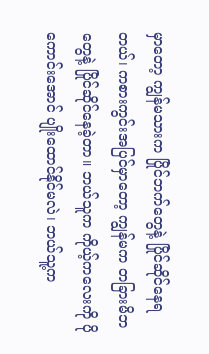မှာတော့ ကျွန်မသားက ပြိုင်ဘက်တွေနဲ့ ပြိုင်ဆိုင်နေရတယ်၊ ကစားကွင်းအပြင်မှာတော့ ကျွန်မက တခြားမိဘတွေနဲ့ ပြိုင်ဆိုင်နေခဲ့တာ။ ဘယ်သူက ကိုယ့်ကလေးကို ပိုကောင်းအောင် ပျိုးထောင်နိုင်မလဲ၊ ဘယ်သူ့က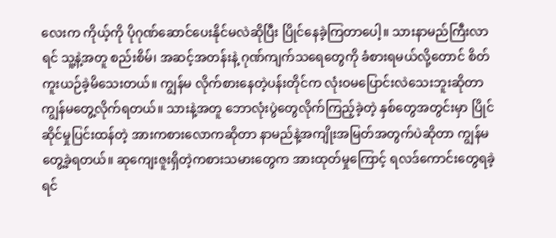လေးက ကိုယ့်ကို ပိုဂုဏ်ဆောင်ပေးနိုင်မလဲဆိုပြီး ပြိုင်နေခဲ့ကြတာပေါ့။ သားနာမည်ကြီးလာရင် သူ့နဲ့အတူ စည်းစိမ်၊ အဆင့်အတန်းနဲ့ ဂုဏ်ကျက်သရေတွေကို ခံစားရမယ်လို့တောင် စိတ်ကူးယဉ်ခဲ့မိသေးတယ်။ ကျွန်မ လိုက်စားနေတဲ့ပန်းတိုင်က လုံးဝမပြောင်းလဲသေးဘူးဆိုတာ ကျွန်မတွေ့လိုက်ရတယ်။ သားနဲ့အတူ ဘောလုံးပွဲတွေလိုက်ကြည့်ခဲ့တဲ့ နှစ်တွေအတွင်းမှာ ပြိုင်ဆိုင်မှုပြင်းထန်တဲ့ အားကစားလောကဆိုတာ နာမည်နဲ့အကျိုးအမြတ်အတွက်ပဲဆိုတာ ကျွန်မတွေ့ခဲ့ရတယ်။ ဆုကျေးဇူးရှိတဲ့ကစားသမားတွေက အားထုတ်မှုကြောင့် ရလဒ်ကောင်းတွေရခဲ့ရင်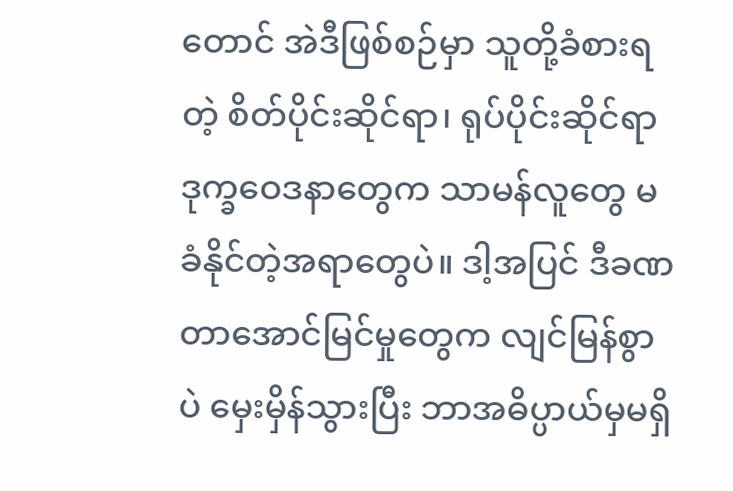တောင် အဲဒီဖြစ်စဉ်မှာ သူတို့ခံစားရတဲ့ စိတ်ပိုင်းဆိုင်ရာ၊ ရုပ်ပိုင်းဆိုင်ရာ ဒုက္ခဝေဒနာတွေက သာမန်လူတွေ မခံနိုင်တဲ့အရာတွေပဲ။ ဒါ့အပြင် ဒီခဏတာအောင်မြင်မှုတွေက လျင်မြန်စွာပဲ မှေးမှိန်သွားပြီး ဘာအဓိပ္ပာယ်မှမရှိ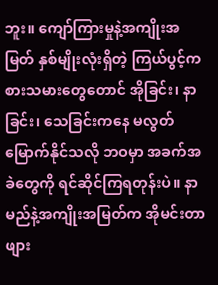ဘူး။ ကျော်ကြားမှုနဲ့အကျိုးအမြတ် နှစ်မျိုးလုံးရှိတဲ့ ကြယ်ပွင့်ကစားသမားတွေတောင် အိုခြင်း၊ နာခြင်း၊ သေခြင်းကနေ မလွတ်မြောက်နိုင်သလို ဘဝမှာ အခက်အခဲတွေကို ရင်ဆိုင်ကြရတုန်းပဲ။ နာမည်နဲ့အကျိုးအမြတ်က အိုမင်းတာ ဖျား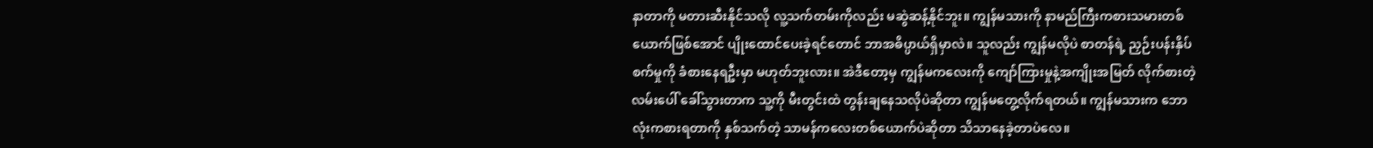နာတာကို မတားဆီးနိုင်သလို လူ့သက်တမ်းကိုလည်း မဆွဲဆန့်နိုင်ဘူး။ ကျွန်မသားကို နာမည်ကြီးကစားသမားတစ်ယောက်ဖြစ်အောင် ပျိုးထောင်ပေးခဲ့ရင်တောင် ဘာအဓိပ္ပာယ်ရှိမှာလဲ။ သူလည်း ကျွန်မလိုပဲ စာတန်ရဲ့ ညှဉ်းပန်းနှိပ်စက်မှုကို ခံစားနေရဦးမှာ မဟုတ်ဘူးလား။ အဲဒီတော့မှ ကျွန်မကလေးကို ကျော်ကြားမှုနဲ့အကျိုးအမြတ် လိုက်စားတဲ့လမ်းပေါ် ခေါ်သွားတာက သူ့ကို မီးတွင်းထဲ တွန်းချနေသလိုပဲဆိုတာ ကျွန်မတွေ့လိုက်ရတယ်။ ကျွန်မသားက ဘောလုံးကစားရတာကို နှစ်သက်တဲ့ သာမန်ကလေးတစ်ယောက်ပဲဆိုတာ သိသာနေခဲ့တာပဲလေ။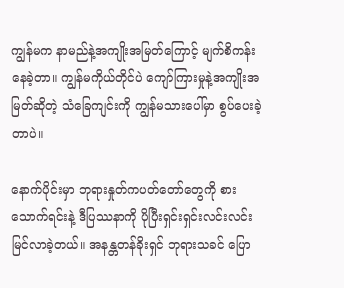ကျွန်မက နာမည်နဲ့အကျိုးအမြတ်ကြောင့် မျက်စိကန်းနေခဲ့တာ။ ကျွန်မကိုယ်တိုင်ပဲ ကျော်ကြားမှုနဲ့အကျိုးအမြတ်ဆိုတဲ့ သံခြေကျင်းကို ကျွန်မသားပေါ်မှာ စွပ်ပေးခဲ့တာပဲ။

နောက်ပိုင်းမှာ ဘုရားနှုတ်ကပတ်တော်တွေကို စားသောက်ရင်းနဲ့ ဒီပြဿနာကို ပိုပြီးရှင်းရှင်းလင်းလင်း မြင်လာခဲ့တယ်။ အနန္တတန်ခိုးရှင် ဘုရားသခင် ပြော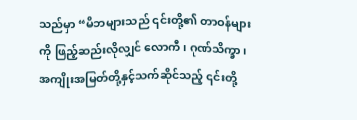သည်မှာ “မိဘများသည် ၎င်းတို့၏ တာဝန်များကို ဖြည့်ဆည်းလိုလျှင် လောကီ၊ ဂုဏ်သိက္ခာ၊ အကျိုးအမြတ်တို့နှင့်သက်ဆိုင်သည့် ၎င်းတို့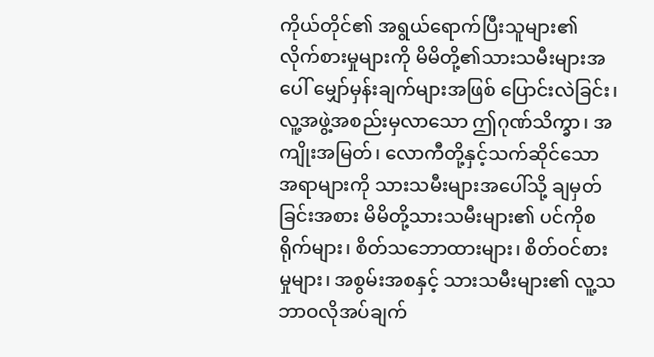ကိုယ်တိုင်၏ အရွယ်ရောက်ပြီးသူများ၏ လိုက်စားမှုများကို မိမိတို့၏သားသမီးများအပေါ် မျှော်မှန်းချက်များအဖြစ် ပြောင်းလဲခြင်း၊ လူ့အဖွဲ့အစည်းမှလာသော ဤဂုဏ်သိက္ခာ၊ အကျိုးအမြတ်၊ လောကီတို့နှင့်သက်ဆိုင်သော အရာများကို သားသမီးများအပေါ်သို့ ချမှတ်ခြင်းအစား မိမိတို့သားသမီးများ၏ ပင်ကိုစရိုက်များ၊ စိတ်သဘောထားများ၊ စိတ်ဝင်စားမှုများ၊ အစွမ်းအစနှင့် သားသမီးများ၏ လူ့သဘာဝလိုအပ်ချက်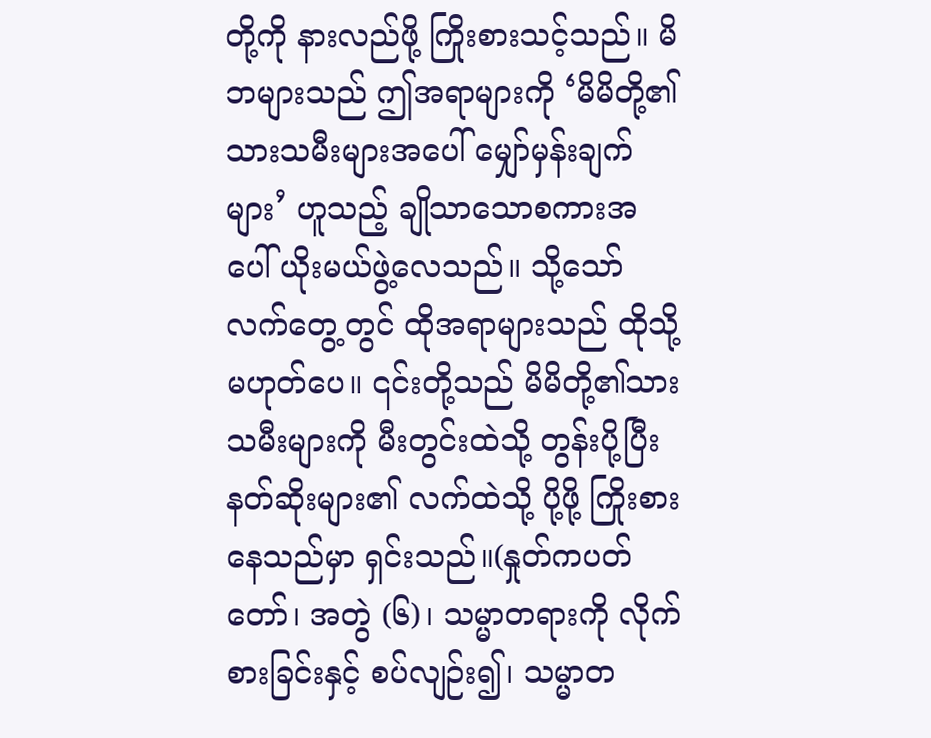တို့ကို နားလည်ဖို့ ကြိုးစားသင့်သည်။ မိဘများသည် ဤအရာများကို ‘မိမိတို့၏သားသမီးများအပေါ် မျှော်မှန်းချက်များ’ ဟူသည့် ချိုသာသောစကားအပေါ် ယိုးမယ်ဖွဲ့လေသည်။ သို့သော် လက်တွေ့တွင် ထိုအရာများသည် ထိုသို့ မဟုတ်ပေ။ ၎င်းတို့သည် မိမိတို့၏သားသမီးများကို မီးတွင်းထဲသို့ တွန်းပို့ပြီး နတ်ဆိုးများ၏ လက်ထဲသို့ ပို့ဖို့ ကြိုးစားနေသည်မှာ ရှင်းသည်။(နှုတ်ကပတ်တော်၊ အတွဲ (၆)၊ သမ္မာတရားကို လိုက်စားခြင်းနှင့် စပ်လျဉ်း၍၊ သမ္မာတ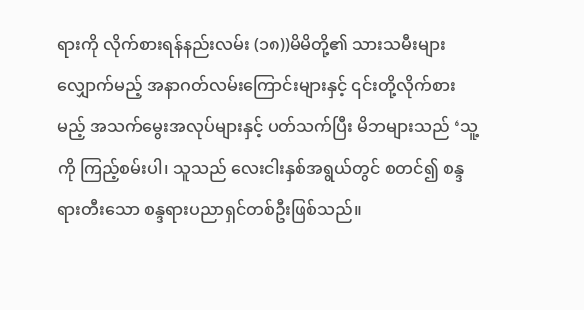ရားကို လိုက်စားရန်နည်းလမ်း (၁၈))မိမိတို့၏ သားသမီးများ လျှောက်မည့် အနာဂတ်လမ်းကြောင်းများနှင့် ၎င်းတို့လိုက်စားမည့် အသက်မွေးအလုပ်များနှင့် ပတ်သက်ပြီး မိဘများသည် ‘သူ့ကို ကြည့်စမ်းပါ၊ သူသည် လေးငါးနှစ်အရွယ်တွင် စတင်၍ စန္ဒရားတီးသော စန္ဒရားပညာရှင်တစ်ဦးဖြစ်သည်။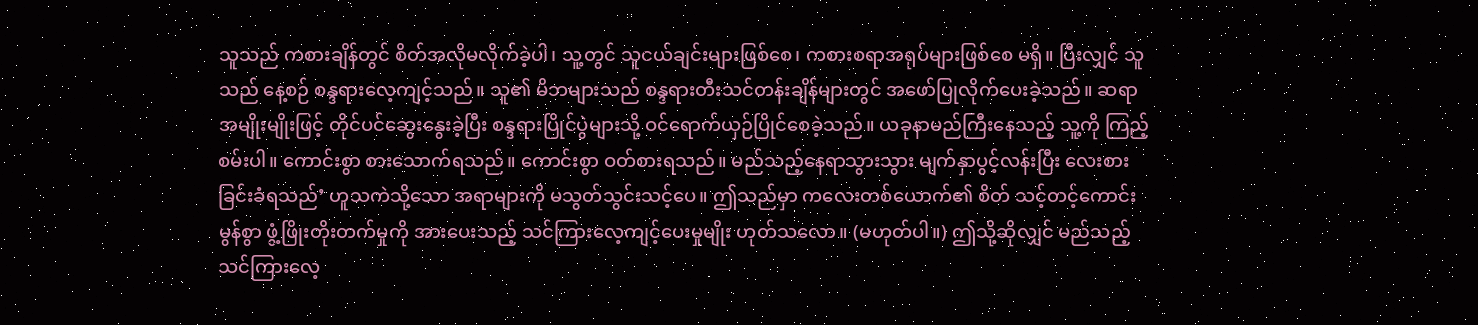သူသည် ကစားချိန်တွင် စိတ်အလိုမလိုက်ခဲ့ပါ၊ သူ့တွင် သူငယ်ချင်းများဖြစ်စေ၊ ကစားစရာအရုပ်များဖြစ်စေ မရှိ။ ပြီးလျှင် သူသည် နေ့စဉ် စန္ဒရားလေ့ကျင့်သည်။ သူ၏ မိဘများသည် စန္ဒရားတီးသင်တန်းချိန်များတွင် အဖော်ပြုလိုက်ပေးခဲ့သည်။ ဆရာအမျိုးမျိုးဖြင့် တိုင်ပင်ဆွေးနွေးခဲ့ပြီး စန္ဒရားပြိုင်ပွဲများသို့ ဝင်ရောက်ယှဉ်ပြိုင်စေခဲ့သည်။ ယခုနာမည်ကြီးနေသည့် သူ့ကို ကြည့်စမ်းပါ။ ကောင်းစွာ စားသောက်ရသည်။ ကောင်းစွာ ဝတ်စားရသည်။ မည်သည့်နေရာသွားသွား မျက်နှာပွင့်လန်းပြီး လေးစားခြင်းခံရသည်’ ဟူသကဲသို့သော အရာများကို မသွတ်သွင်းသင့်ပေ။ ဤသည်မှာ ကလေးတစ်ယောက်၏ စိတ် သင့်တင့်ကောင်းမွန်စွာ ဖွံ့ဖြိုးတိုးတက်မှုကို အားပေးသည့် သင်ကြားလေ့ကျင့်ပေးမှုမျိုး ဟုတ်သလော။ (မဟုတ်ပါ။) ဤသို့ဆိုလျှင် မည်သည့် သင်ကြားလေ့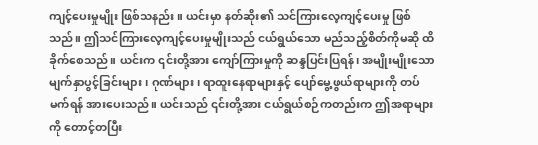ကျင့်ပေးမှုမျိုး ဖြစ်သနည်း။ ယင်းမှာ နတ်ဆိုး၏ သင်ကြားလေ့ကျင့်ပေးမှု ဖြစ်သည်။ ဤသင်ကြားလေ့ကျင့်ပေးမှုမျိုးသည် ငယ်ရွယ်သော မည်သည့်စိတ်ကိုမဆို ထိခိုက်စေသည်။ ယင်းက ၎င်းတို့အား ကျော်ကြားမှုကို ဆန္ဒပြင်းပြရန်၊ အမျိုးမျိုးသော မျက်နှာပွင့်ခြင်းများ၊ ဂုဏ်များ၊ ရာထူးနေရာများနှင့် ပျော်မွေ့ဖွယ်ရာများကို တပ်မက်ရန် အားပေးသည်။ ယင်းသည် ၎င်းတို့အား ငယ်ရွယ်စဉ်ကတည်းက ဤအရာများကို တောင့်တပြီး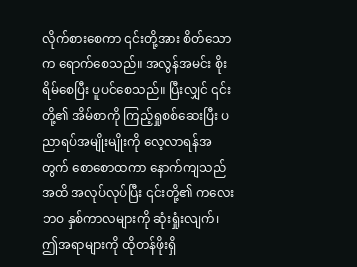လိုက်စားစေကာ ၎င်းတို့အား စိတ်သောက ရောက်စေသည်။ အလွန်အမင်း စိုးရိမ်စေပြီး ပူပင်စေသည်။ ပြီးလျှင် ၎င်းတို့၏ အိမ်စာကို ကြည့်ရှုစစ်ဆေးပြီး ပညာရပ်အမျိုးမျိုးကို လေ့လာရန်အတွက် စောစောထကာ နောက်ကျသည်အထိ အလုပ်လုပ်ပြီး ၎င်းတို့၏ ကလေးဘဝ နှစ်ကာလများကို ဆုံးရှုံးလျက်၊ ဤအရာများကို ထိုတန်ဖိုးရှိ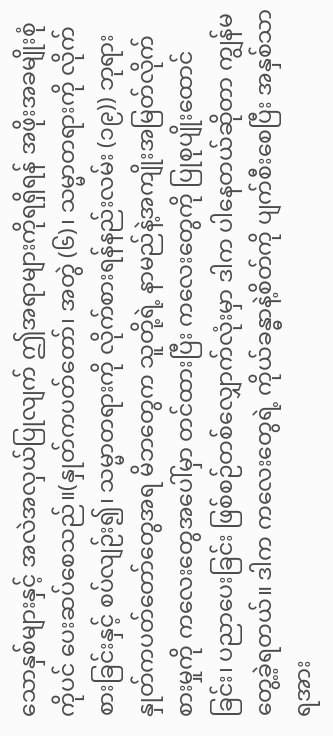သောနှစ်များနှင့် အလဲအလှယ်ပြုလျက် ဤအရာများကိုရရှိရန် အဖိုးအခမျိုးစုံကိုပင် ပေးဆပ်စေသည်။(နှုတ်ကပတ်တော်၊ အတွဲ (၆)၊ သမ္မာတရားကို လိုက်စားခြင်းနှင့် စပ်လျဉ်း၍၊ သမ္မာတရားကို လိုက်စားရန်နည်းလမ်း (၁၉)) ဘုရားနှုတ်ကပတ်တော်တွေအရ မိဘတွေက သူတို့ရဲ့ နာမည်နဲ့အကျိုးအမြတ်လိုက်စားမှုကို ကလေးတွေအပေါ်မှာ တင်ထားပြီး ကလေးတွေကို ပြုစုပျိုးထောင်ခြင်း၊ ပညာပေးခြင်း ဖြစ်စဉ်တစ်လျှောက်လုံးမှာ ဒါက ပါနေတယ်ဆိုတာ ကျွန်မတွေ့ခဲ့ရတယ်။ ဒါက ကလေးတွေရဲ့ ကိုယ်ခန္ဓာနဲ့စိတ်ကို ပျက်စီးစေပြီး အနှစ်သာရအား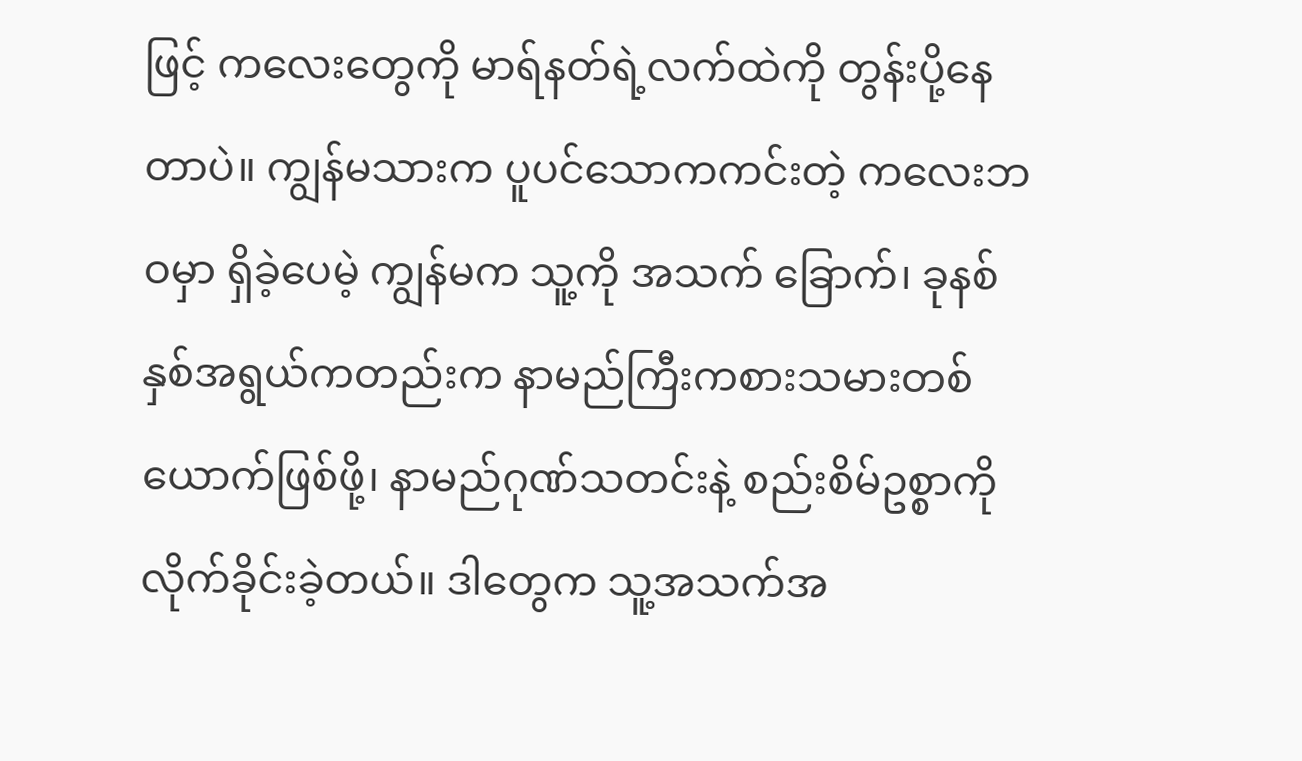ဖြင့် ကလေးတွေကို မာရ်နတ်ရဲ့လက်ထဲကို တွန်းပို့နေတာပဲ။ ကျွန်မသားက ပူပင်သောကကင်းတဲ့ ကလေးဘဝမှာ ရှိခဲ့ပေမဲ့ ကျွန်မက သူ့ကို အသက် ခြောက်၊ ခုနစ်နှစ်အရွယ်ကတည်းက နာမည်ကြီးကစားသမားတစ်ယောက်ဖြစ်ဖို့၊ နာမည်ဂုဏ်သတင်းနဲ့ စည်းစိမ်ဥစ္စာကို လိုက်ခိုင်းခဲ့တယ်။ ဒါတွေက သူ့အသက်အ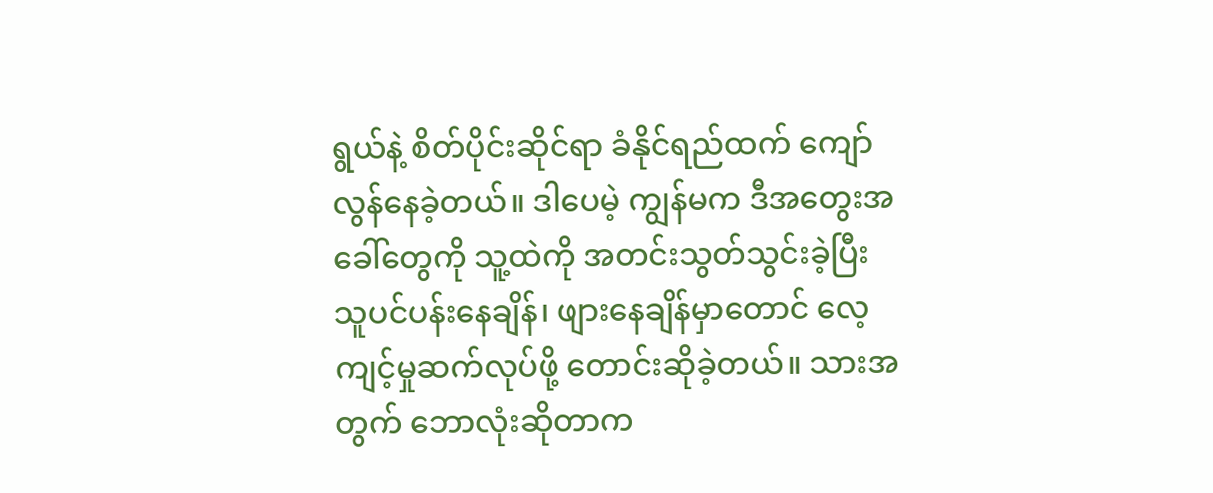ရွယ်နဲ့ စိတ်ပိုင်းဆိုင်ရာ ခံနိုင်ရည်ထက် ကျော်လွန်နေခဲ့တယ်။ ဒါပေမဲ့ ကျွန်မက ဒီအတွေးအခေါ်တွေကို သူ့ထဲကို အတင်းသွတ်သွင်းခဲ့ပြီး သူပင်ပန်းနေချိန်၊ ဖျားနေချိန်မှာတောင် လေ့ကျင့်မှုဆက်လုပ်ဖို့ တောင်းဆိုခဲ့တယ်။ သားအတွက် ဘောလုံးဆိုတာက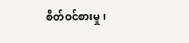စိတ်ဝင်စားမှု၊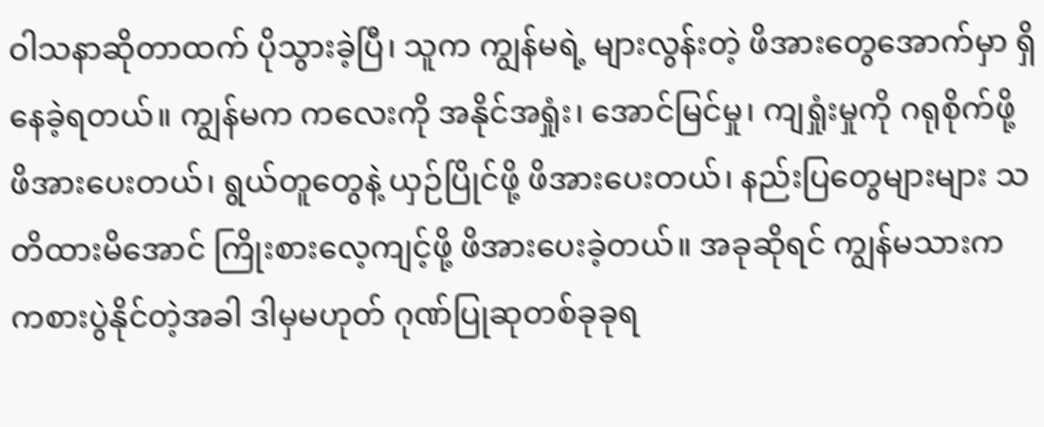ဝါသနာဆိုတာထက် ပိုသွားခဲ့ပြီ၊ သူက ကျွန်မရဲ့ များလွန်းတဲ့ ဖိအားတွေအောက်မှာ ရှိနေခဲ့ရတယ်။ ကျွန်မက ကလေးကို အနိုင်အရှုံး၊ အောင်မြင်မှု၊ ကျရှုံးမှုကို ဂရုစိုက်ဖို့ ဖိအားပေးတယ်၊ ရွယ်တူတွေနဲ့ ယှဉ်ပြိုင်ဖို့ ဖိအားပေးတယ်၊ နည်းပြတွေများများ သတိထားမိအောင် ကြိုးစားလေ့ကျင့်ဖို့ ဖိအားပေးခဲ့တယ်။ အခုဆိုရင် ကျွန်မသားက ကစားပွဲနိုင်တဲ့အခါ ဒါမှမဟုတ် ဂုဏ်ပြုဆုတစ်ခုခုရ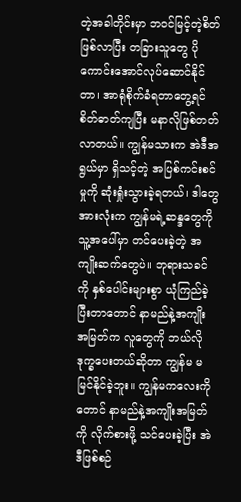တဲ့အခါတိုင်းမှာ ဘဝင်မြင့်တဲ့စိတ် ဖြစ်လာပြီး တခြားသူတွေ ပိုကောင်းအောင်လုပ်ဆောင်နိုင်တာ၊ အာရုံစိုက်ခံရတာတွေ့ရင် စိတ်ဓာတ်ကျပြီး မနာလိုဖြစ်တတ်လာတယ်။ ကျွန်မသားက အဲဒီအရွယ်မှာ ရှိသင့်တဲ့ အပြစ်ကင်းစင်မှုကို ဆုံးရှုံးသွားခဲ့ရတယ်၊ ဒါတွေအားလုံးက ကျွန်မရဲ့ဆန္ဒတွေကို သူ့အပေါ်မှာ တင်ပေးခဲ့တဲ့ အကျိုးဆက်တွေပဲ။ ဘုရားသခင်ကို နှစ်ပေါင်းများစွာ ယုံကြည်ခဲ့ပြီးတာတောင် နာမည်နဲ့အကျိုးအမြတ်က လူတွေကို ဘယ်လိုဒုက္ခပေးတယ်ဆိုတာ ကျွန်မ မမြင်နိုင်ခဲ့ဘူး။ ကျွန်မကလေးကိုတောင် နာမည်နဲ့အကျိုးအမြတ်ကို လိုက်စားဖို့ သင်ပေးခဲ့ပြီး အဲဒီဖြစ်စဉ်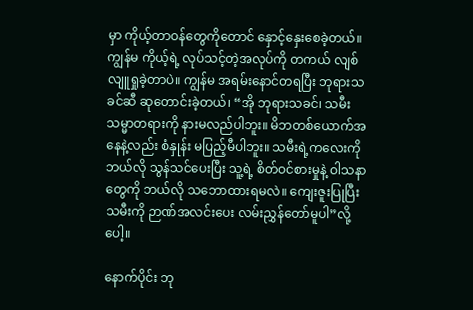မှာ ကိုယ့်တာဝန်တွေကိုတောင် နှောင့်နှေးစေခဲ့တယ်။ ကျွန်မ ကိုယ့်ရဲ့ လုပ်သင့်တဲ့အလုပ်ကို တကယ် လျစ်လျူရှုခဲ့တာပဲ။ ကျွန်မ အရမ်းနောင်တရပြီး ဘုရားသခင်ဆီ ဆုတောင်းခဲ့တယ်၊ “အို ဘုရားသခင်၊ သမီး သမ္မာတရားကို နားမလည်ပါဘူး။ မိဘတစ်ယောက်အနေနဲ့လည်း စံနှုန်း မပြည့်မီပါဘူး။ သမီးရဲ့ကလေးကို ဘယ်လို သွန်သင်ပေးပြီး သူ့ရဲ့ စိတ်ဝင်စားမှုနဲ့ ဝါသနာတွေကို ဘယ်လို သဘောထားရမလဲ။ ကျေးဇူးပြုပြီး သမီးကို ဉာဏ်အလင်းပေး လမ်းညွှန်တော်မူပါ”လို့ပေါ့။

နောက်ပိုင်း ဘု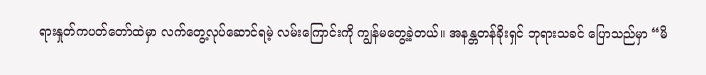ရားနှုတ်ကပတ်တော်ထဲမှာ လက်တွေ့လုပ်ဆောင်ရမဲ့ လမ်းကြောင်းကို ကျွန်မတွေ့ခဲ့တယ်။ အနန္တတန်ခိုးရှင် ဘုရားသခင် ပြောသည်မှာ “မိ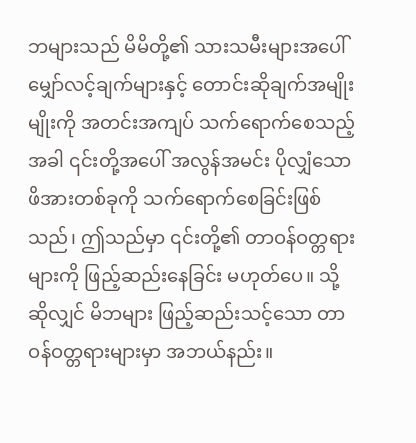ဘများသည် မိမိတို့၏ သားသမီးများအပေါ် မျှော်လင့်ချက်များနှင့် တောင်းဆိုချက်အမျိုးမျိုးကို အတင်းအကျပ် သက်ရောက်စေသည့်အခါ ၎င်းတို့အပေါ် အလွန်အမင်း ပိုလျှံသော ဖိအားတစ်ခုကို သက်ရောက်စေခြင်းဖြစ်သည်၊ ဤသည်မှာ ၎င်းတို့၏ တာဝန်ဝတ္တရားများကို ဖြည့်ဆည်းနေခြင်း မဟုတ်ပေ။ သို့ဆိုလျှင် မိဘများ ဖြည့်ဆည်းသင့်သော တာဝန်ဝတ္တရားများမှာ အဘယ်နည်း။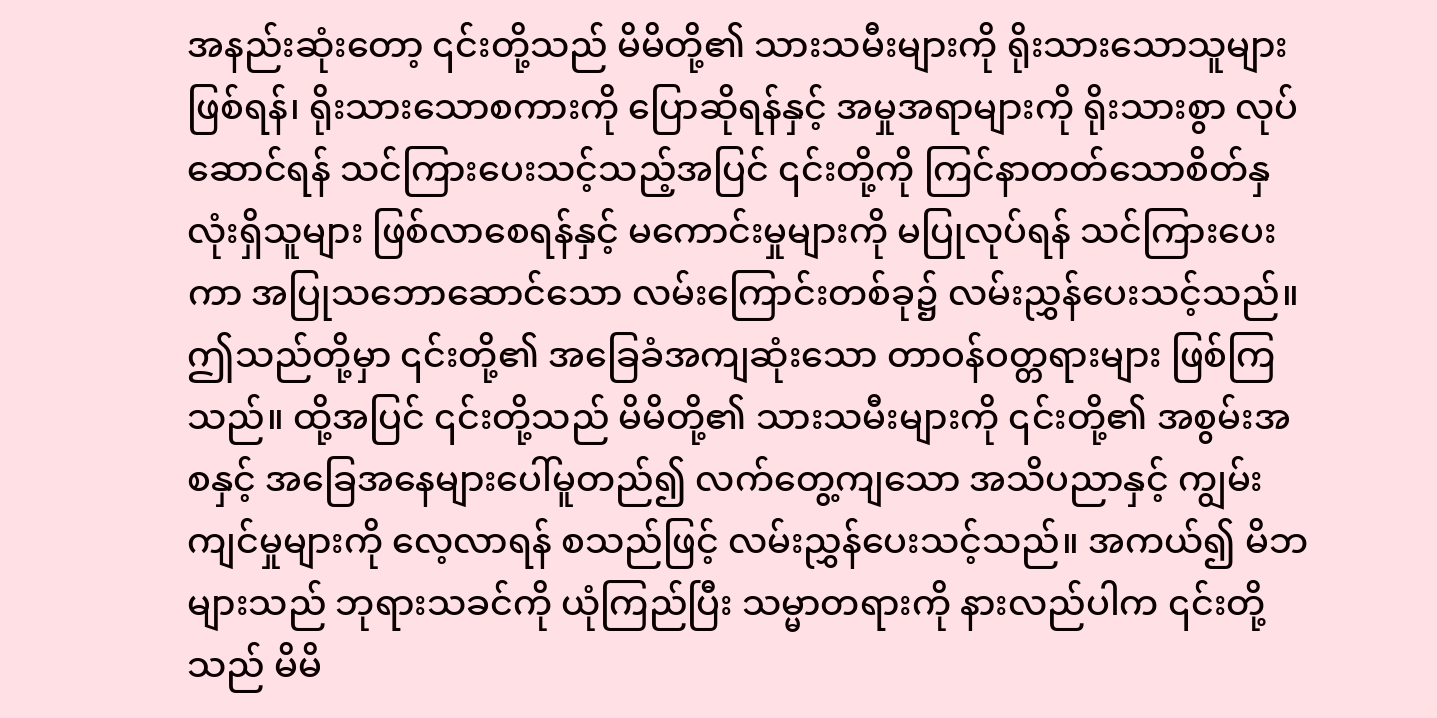အနည်းဆုံးတော့ ၎င်းတို့သည် မိမိတို့၏ သားသမီးများကို ရိုးသားသောသူများဖြစ်ရန်၊ ရိုးသားသောစကားကို ပြောဆိုရန်နှင့် အမှုအရာများကို ရိုးသားစွာ လုပ်ဆောင်ရန် သင်ကြားပေးသင့်သည့်အပြင် ၎င်းတို့ကို ကြင်နာတတ်သောစိတ်နှလုံးရှိသူများ ဖြစ်လာစေရန်နှင့် မကောင်းမှုများကို မပြုလုပ်ရန် သင်ကြားပေးကာ အပြုသဘောဆောင်သော လမ်းကြောင်းတစ်ခု၌ လမ်းညွှန်ပေးသင့်သည်။ ဤသည်တို့မှာ ၎င်းတို့၏ အခြေခံအကျဆုံးသော တာဝန်ဝတ္တရားများ ဖြစ်ကြသည်။ ထို့အပြင် ၎င်းတို့သည် မိမိတို့၏ သားသမီးများကို ၎င်းတို့၏ အစွမ်းအစနှင့် အခြေအနေများပေါ်မူတည်၍ လက်တွေ့ကျသော အသိပညာနှင့် ကျွမ်းကျင်မှုများကို လေ့လာရန် စသည်ဖြင့် လမ်းညွှန်ပေးသင့်သည်။ အကယ်၍ မိဘများသည် ဘုရားသခင်ကို ယုံကြည်ပြီး သမ္မာတရားကို နားလည်ပါက ၎င်းတို့သည် မိမိ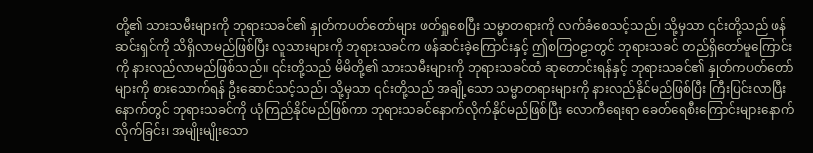တို့၏ သားသမီးများကို ဘုရားသခင်၏ နှုတ်ကပတ်တော်များ ဖတ်ရှုစေပြီး သမ္မာတရားကို လက်ခံစေသင့်သည်၊ သို့မှသာ ၎င်းတို့သည် ဖန်ဆင်းရှင်ကို သိရှိလာမည်ဖြစ်ပြီး လူသားများကို ဘုရားသခင်က ဖန်ဆင်းခဲ့ကြောင်းနှင့် ဤစကြဝဠာတွင် ဘုရားသခင် တည်ရှိတော်မူကြောင်းကို နားလည်လာမည်ဖြစ်သည်။ ၎င်းတို့သည် မိမိတို့၏ သားသမီးများကို ဘုရားသခင်ထံ ဆုတောင်းရန်နှင့် ဘုရားသခင်၏ နှုတ်ကပတ်တော်များကို စားသောက်ရန် ဦးဆောင်သင့်သည်၊ သို့မှသာ ၎င်းတို့သည် အချို့သော သမ္မာတရားများကို နားလည်နိုင်မည်ဖြစ်ပြီး ကြီးပြင်းလာပြီးနောက်တွင် ဘုရားသခင်ကို ယုံကြည်နိုင်မည်ဖြစ်ကာ ဘုရားသခင်နောက်လိုက်နိုင်မည်ဖြစ်ပြီး လောကီရေးရာ ခေတ်ရေစီးကြောင်းများနောက် လိုက်ခြင်း၊ အမျိုးမျိုးသော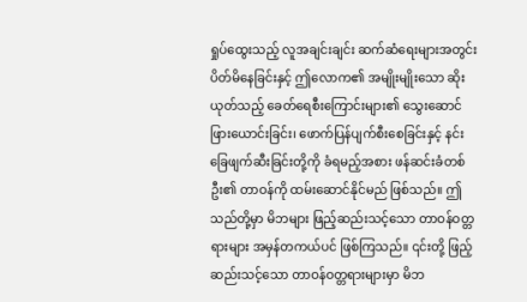ရှုပ်ထွေးသည့် လူအချင်းချင်း ဆက်ဆံရေးများအတွင်း ပိတ်မိနေခြင်းနှင့် ဤလောက၏ အမျိုးမျိုးသော ဆိုးယုတ်သည့် ခေတ်ရေစီးကြောင်းများ၏ သွေးဆောင်ဖြားယောင်းခြင်း၊ ဖောက်ပြန်ပျက်စီးစေခြင်းနှင့် နင်းခြေဖျက်ဆီးခြင်းတို့ကို ခံရမည့်အစား ဖန်ဆင်းခံတစ်ဦး၏ တာဝန်ကို ထမ်းဆောင်နိုင်မည် ဖြစ်သည်။ ဤသည်တို့မှာ မိဘများ ဖြည့်ဆည်းသင့်သော တာဝန်ဝတ္တရားများ အမှန်တကယ်ပင် ဖြစ်ကြသည်။ ၎င်းတို့ ဖြည့်ဆည်းသင့်သော တာဝန်ဝတ္တရားများမှာ မိဘ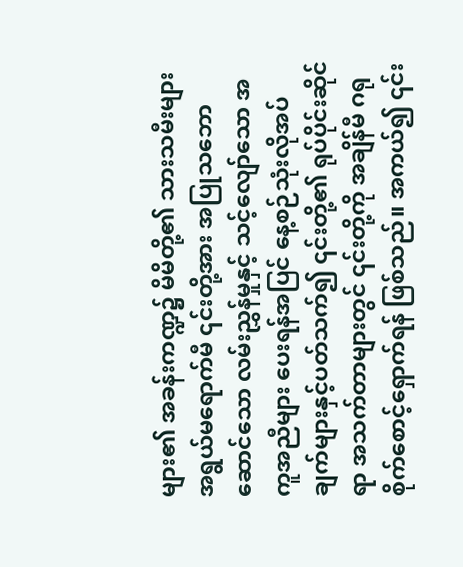များ၏ အခန်းကဏ္ဍ၌ မိမိတို့၏ သားသမီးများ အရွယ်မရောက်မီ ၎င်းတို့အား အပြုသဘောဆောင်သော လမ်းညွှန်မှုနှင့် သင့်လျော်သော အကူအညီများ ပေးရန်အပြင် နေ့စဉ်သုံးလိုအပ်ချက်များနှင့်ပတ်သက်၍ ၎င်းတို့၏ ရုပ်ပိုင်းဆိုင်ရာ အသက်တာများတွင် ၎င်းတို့ကို အချိန်မီ ဂရုစိုက်စောင့်ရှောက်ရန် ဖြစ်သည်။ အကယ်၍ ၎င်း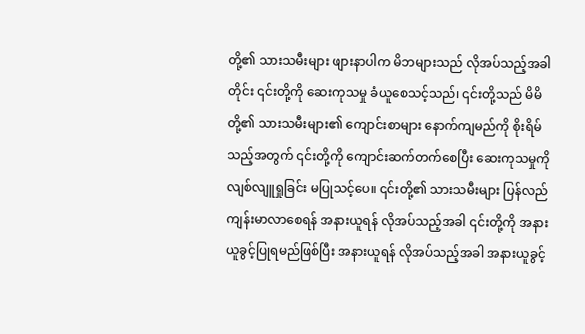တို့၏ သားသမီးများ ဖျားနာပါက မိဘများသည် လိုအပ်သည့်အခါတိုင်း ၎င်းတို့ကို ဆေးကုသမှု ခံယူစေသင့်သည်၊ ၎င်းတို့သည် မိမိတို့၏ သားသမီးများ၏ ကျောင်းစာများ နောက်ကျမည်ကို စိုးရိမ်သည့်အတွက် ၎င်းတို့ကို ကျောင်းဆက်တက်စေပြီး ဆေးကုသမှုကို လျစ်လျူရှုခြင်း မပြုသင့်ပေ။ ၎င်းတို့၏ သားသမီးများ ပြန်လည်ကျန်းမာလာစေရန် အနားယူရန် လိုအပ်သည့်အခါ ၎င်းတို့ကို အနားယူခွင့်ပြုရမည်ဖြစ်ပြီး အနားယူရန် လိုအပ်သည့်အခါ အနားယူခွင့်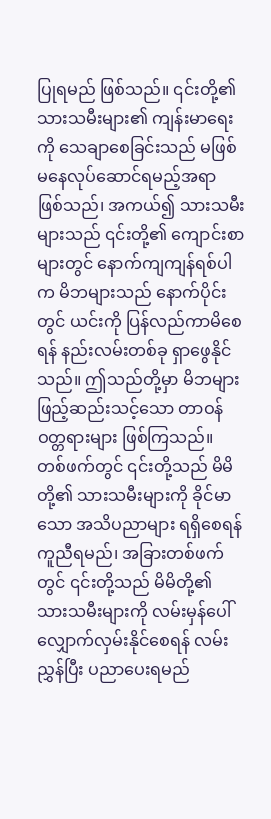ပြုရမည် ဖြစ်သည်။ ၎င်းတို့၏ သားသမီးများ၏ ကျန်းမာရေးကို သေချာစေခြင်းသည် မဖြစ်မနေလုပ်ဆောင်ရမည့်အရာ ဖြစ်သည်၊ အကယ်၍ သားသမီးများသည် ၎င်းတို့၏ ကျောင်းစာများတွင် နောက်ကျကျန်ရစ်ပါက မိဘများသည် နောက်ပိုင်းတွင် ယင်းကို ပြန်လည်ကာမိစေရန် နည်းလမ်းတစ်ခု ရှာဖွေနိုင်သည်။ ဤသည်တို့မှာ မိဘများ ဖြည့်ဆည်းသင့်သော တာဝန်ဝတ္တရားများ ဖြစ်ကြသည်။ တစ်ဖက်တွင် ၎င်းတို့သည် မိမိတို့၏ သားသမီးများကို ခိုင်မာသော အသိပညာများ ရရှိစေရန် ကူညီရမည်၊ အခြားတစ်ဖက်တွင် ၎င်းတို့သည် မိမိတို့၏ သားသမီးများကို လမ်းမှန်ပေါ် လျှောက်လှမ်းနိုင်စေရန် လမ်းညွှန်ပြီး ပညာပေးရမည်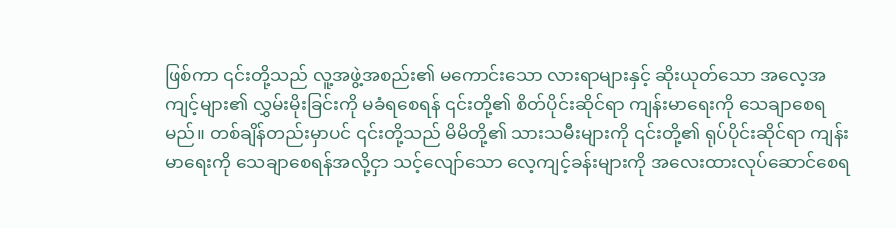ဖြစ်ကာ ၎င်းတို့သည် လူ့အဖွဲ့အစည်း၏ မကောင်းသော လားရာများနှင့် ဆိုးယုတ်သော အလေ့အကျင့်များ၏ လွှမ်းမိုးခြင်းကို မခံရစေရန် ၎င်းတို့၏ စိတ်ပိုင်းဆိုင်ရာ ကျန်းမာရေးကို သေချာစေရမည်။ တစ်ချိန်တည်းမှာပင် ၎င်းတို့သည် မိမိတို့၏ သားသမီးများကို ၎င်းတို့၏ ရုပ်ပိုင်းဆိုင်ရာ ကျန်းမာရေးကို သေချာစေရန်အလို့ငှာ သင့်လျော်သော လေ့ကျင့်ခန်းများကို အလေးထားလုပ်ဆောင်စေရ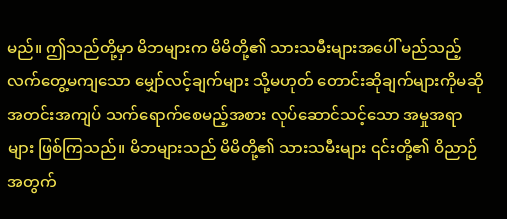မည်။ ဤသည်တို့မှာ မိဘများက မိမိတို့၏ သားသမီးများအပေါ် မည်သည့် လက်တွေ့မကျသော မျှော်လင့်ချက်များ သို့မဟုတ် တောင်းဆိုချက်များကိုမဆို အတင်းအကျပ် သက်ရောက်စေမည့်အစား လုပ်ဆောင်သင့်သော အမှုအရာများ ဖြစ်ကြသည်။ မိဘများသည် မိမိတို့၏ သားသမီးများ ၎င်းတို့၏ ဝိညာဉ်အတွက်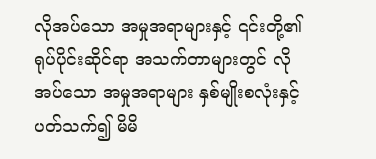လိုအပ်သော အမှုအရာများနှင့် ၎င်းတို့၏ ရုပ်ပိုင်းဆိုင်ရာ အသက်တာများတွင် လိုအပ်သော အမှုအရာများ နှစ်မျိုးစလုံးနှင့်ပတ်သက်၍ မိမိ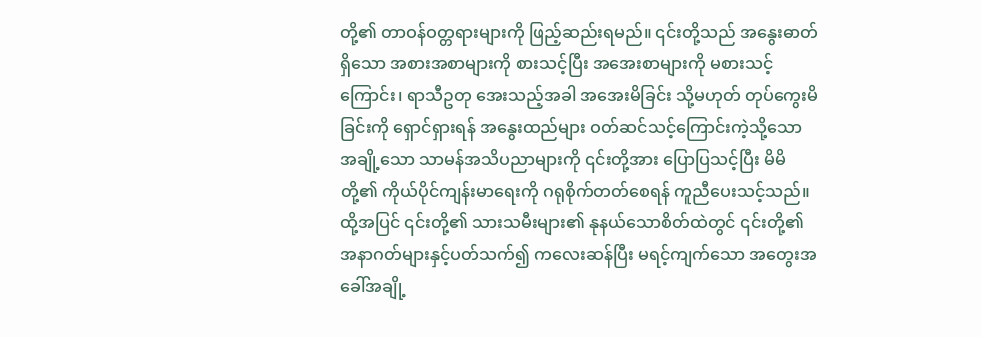တို့၏ တာဝန်ဝတ္တရားများကို ဖြည့်ဆည်းရမည်။ ၎င်းတို့သည် အနွေးဓာတ်ရှိသော အစားအစာများကို စားသင့်ပြီး အအေးစာများကို မစားသင့်ကြောင်း၊ ရာသီဥတု အေးသည့်အခါ အအေးမိခြင်း သို့မဟုတ် တုပ်ကွေးမိခြင်းကို ရှောင်ရှားရန် အနွေးထည်များ ဝတ်ဆင်သင့်ကြောင်းကဲ့သို့သော အချို့သော သာမန်အသိပညာများကို ၎င်းတို့အား ပြောပြသင့်ပြီး မိမိတို့၏ ကိုယ်ပိုင်ကျန်းမာရေးကို ဂရုစိုက်တတ်စေရန် ကူညီပေးသင့်သည်။ ထို့အပြင် ၎င်းတို့၏ သားသမီးများ၏ နုနယ်သောစိတ်ထဲတွင် ၎င်းတို့၏ အနာဂတ်များနှင့်ပတ်သက်၍ ကလေးဆန်ပြီး မရင့်ကျက်သော အတွေးအခေါ်အချို့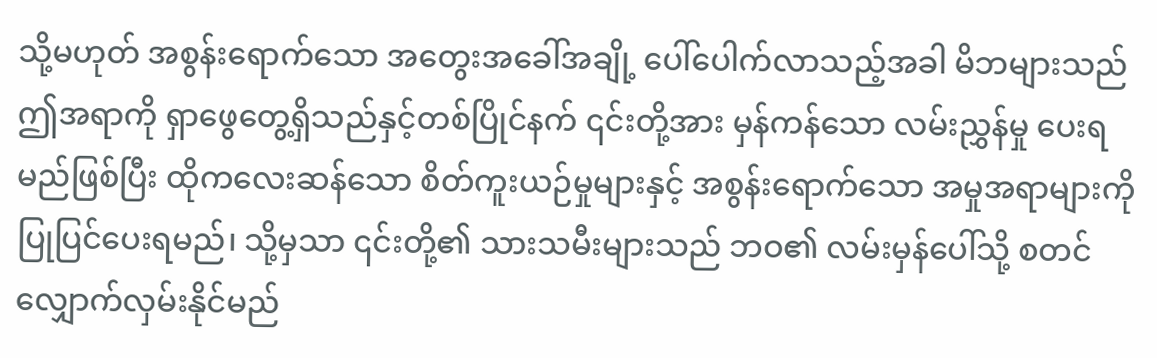သို့မဟုတ် အစွန်းရောက်သော အတွေးအခေါ်အချို့ ပေါ်ပေါက်လာသည့်အခါ မိဘများသည် ဤအရာကို ရှာဖွေတွေ့ရှိသည်နှင့်တစ်ပြိုင်နက် ၎င်းတို့အား မှန်ကန်သော လမ်းညွှန်မှု ပေးရမည်ဖြစ်ပြီး ထိုကလေးဆန်သော စိတ်ကူးယဉ်မှုများနှင့် အစွန်းရောက်သော အမှုအရာများကို ပြုပြင်ပေးရမည်၊ သို့မှသာ ၎င်းတို့၏ သားသမီးများသည် ဘဝ၏ လမ်းမှန်ပေါ်သို့ စတင်လျှောက်လှမ်းနိုင်မည်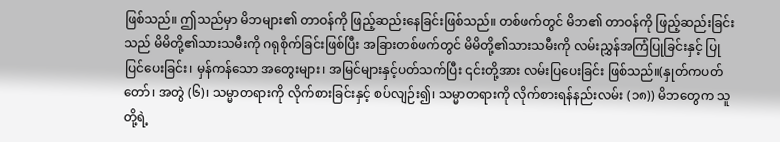ဖြစ်သည်။ ဤသည်မှာ မိဘများ၏ တာဝန်ကို ဖြည့်ဆည်းနေခြင်းဖြစ်သည်။ တစ်ဖက်တွင် မိဘ၏ တာဝန်ကို ဖြည့်ဆည်းခြင်းသည် မိမိတို့၏သားသမီးကို ဂရုစိုက်ခြင်းဖြစ်ပြီး အခြားတစ်ဖက်တွင် မိမိတို့၏သားသမီးကို လမ်းညွှန်အကြံပြုခြင်းနှင့် ပြုပြင်ပေးခြင်း၊ မှန်ကန်သော အတွေးများ၊ အမြင်များနှင့်ပတ်သက်ပြီး ၎င်းတို့အား လမ်းပြပေးခြင်း ဖြစ်သည်။(နှုတ်ကပတ်တော်၊ အတွဲ (၆)၊ သမ္မာတရားကို လိုက်စားခြင်းနှင့် စပ်လျဉ်း၍၊ သမ္မာတရားကို လိုက်စားရန်နည်းလမ်း (၁၈)) မိဘတွေက သူတို့ရဲ့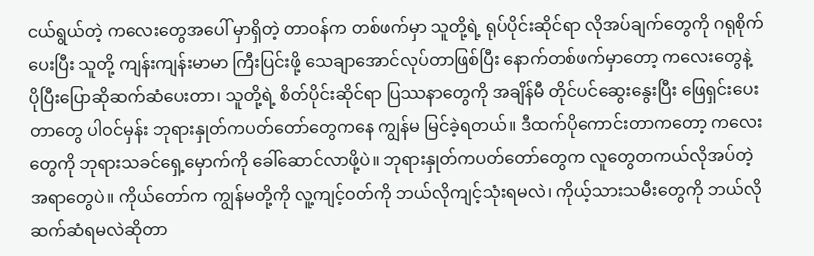ငယ်ရွယ်တဲ့ ကလေးတွေအပေါ် မှာရှိတဲ့ တာဝန်က တစ်ဖက်မှာ သူတို့ရဲ့ ရုပ်ပိုင်းဆိုင်ရာ လိုအပ်ချက်တွေကို ဂရုစိုက်ပေးပြီး သူတို့ ကျန်းကျန်းမာမာ ကြီးပြင်းဖို့ သေချာအောင်လုပ်တာဖြစ်ပြီး နောက်တစ်ဖက်မှာတော့ ကလေးတွေနဲ့ ပိုပြီးပြောဆိုဆက်ဆံပေးတာ၊ သူတို့ရဲ့ စိတ်ပိုင်းဆိုင်ရာ ပြဿနာတွေကို အချိန်မီ တိုင်ပင်ဆွေးနွေးပြီး ဖြေရှင်းပေးတာတွေ ပါဝင်မှန်း ဘုရားနှုတ်ကပတ်တော်တွေကနေ ကျွန်မ မြင်ခဲ့ရတယ်။ ဒီထက်ပိုကောင်းတာကတော့ ကလေးတွေကို ဘုရားသခင်ရှေ့မှောက်ကို ခေါ်ဆောင်လာဖို့ပဲ။ ဘုရားနှုတ်ကပတ်တော်တွေက လူတွေတကယ်လိုအပ်တဲ့အရာတွေပဲ။ ကိုယ်တော်က ကျွန်မတို့ကို လူ့ကျင့်ဝတ်ကို ဘယ်လိုကျင့်သုံးရမလဲ၊ ကိုယ့်သားသမီးတွေကို ဘယ်လိုဆက်ဆံရမလဲဆိုတာ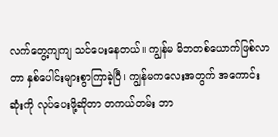လက်တွေ့ကျကျ သင်ပေးနေတယ်။ ကျွန်မ မိဘတစ်ယောက်ဖြစ်လာတာ နှစ်ပေါင်းများစွာကြာခဲ့ပြီ၊ ကျွန်မကလေးအတွက် အကောင်းဆုံးကို လုပ်ပေးဖို့ဆိုတာ တကယ်တမ်း ဘာ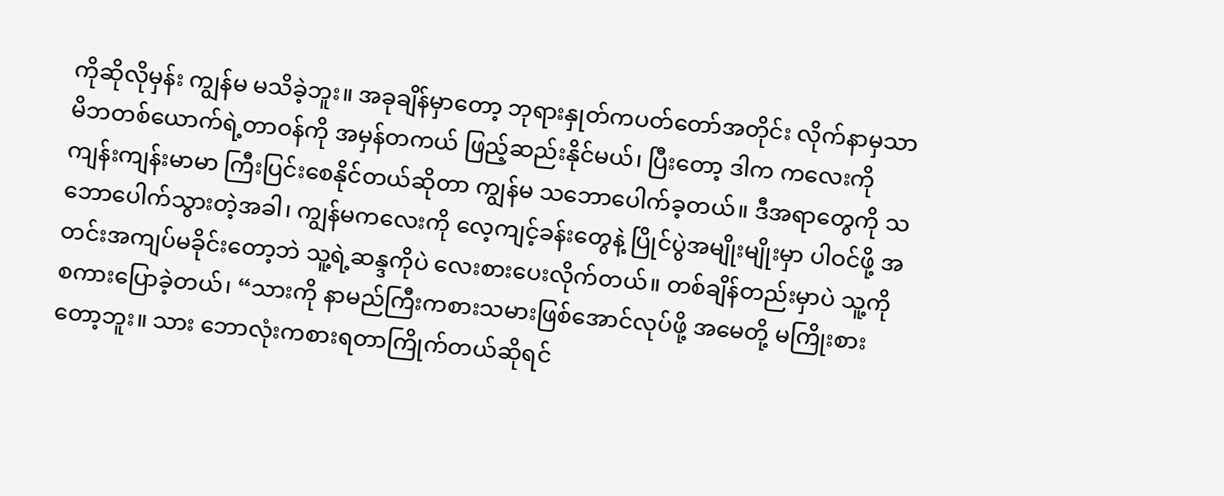ကိုဆိုလိုမှန်း ကျွန်မ မသိခဲ့ဘူး။ အခုချိန်မှာတော့ ဘုရားနှုတ်ကပတ်တော်အတိုင်း လိုက်နာမှသာ မိဘတစ်ယောက်ရဲ့တာဝန်ကို အမှန်တကယ် ဖြည့်ဆည်းနိုင်မယ်၊ ပြီးတော့ ဒါက ကလေးကို ကျန်းကျန်းမာမာ ကြီးပြင်းစေနိုင်တယ်ဆိုတာ ကျွန်မ သဘောပေါက်ခ့တယ်။ ဒီအရာတွေကို သဘောပေါက်သွားတဲ့အခါ၊ ကျွန်မကလေးကို လေ့ကျင့်ခန်းတွေနဲ့ ပြိုင်ပွဲအမျိုးမျိုးမှာ ပါဝင်ဖို့ အတင်းအကျပ်မခိုင်းတော့ဘဲ သူ့ရဲ့ဆန္ဒကိုပဲ လေးစားပေးလိုက်တယ်။ တစ်ချိန်တည်းမှာပဲ သူ့ကို စကားပြောခဲ့တယ်၊ “သားကို နာမည်ကြီးကစားသမားဖြစ်အောင်လုပ်ဖို့ အမေတို့ မကြိုးစားတော့ဘူး။ သား ဘောလုံးကစားရတာကြိုက်တယ်ဆိုရင်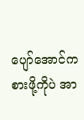ပျော်အောင်ကစားဖို့ကိုပဲ အာ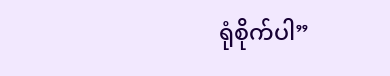ရုံစိုက်ပါ”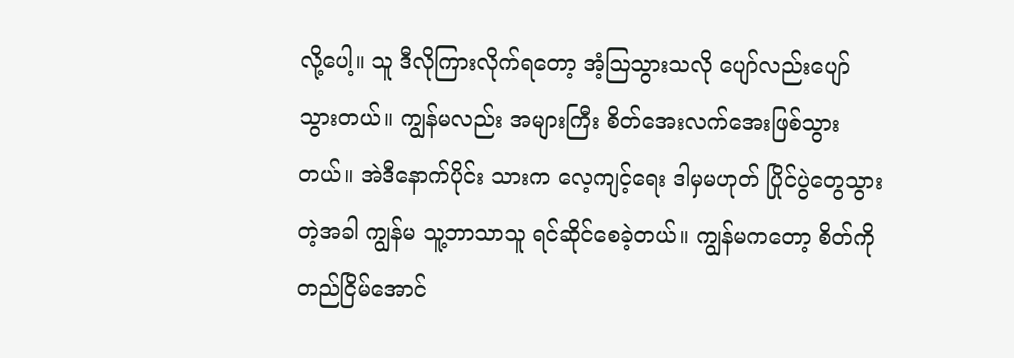လို့ပေါ့။ သူ ဒီလိုကြားလိုက်ရတော့ အံ့ဩသွားသလို ပျော်လည်းပျော်သွားတယ်။ ကျွန်မလည်း အများကြီး စိတ်အေးလက်အေးဖြစ်သွားတယ်။ အဲဒီနောက်ပိုင်း သားက လေ့ကျင့်ရေး ဒါမှမဟုတ် ပြိုင်ပွဲတွေသွားတဲ့အခါ ကျွန်မ သူ့ဘာသာသူ ရင်ဆိုင်စေခဲ့တယ်။ ကျွန်မကတော့ စိတ်ကိုတည်ငြိမ်အောင်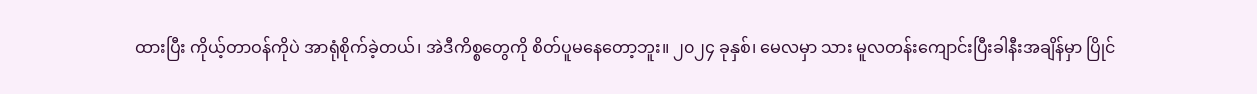ထားပြီး ကိုယ့်တာဝန်ကိုပဲ အာရုံစိုက်ခဲ့တယ်၊ အဲဒီကိစ္စတွေကို စိတ်ပူမနေတော့ဘူး။ ၂၀၂၄ ခုနှစ်၊ မေလမှာ သား မူလတန်းကျောင်းပြီးခါနီးအချိန်မှာ ပြိုင်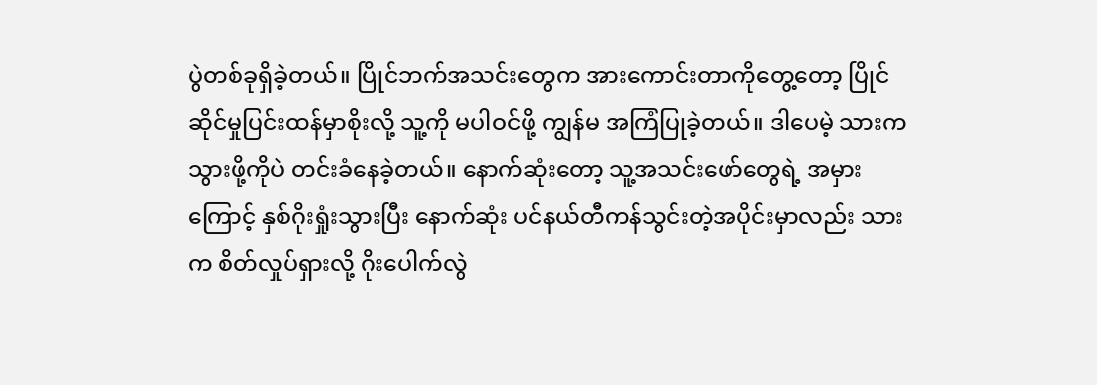ပွဲတစ်ခုရှိခဲ့တယ်။ ပြိုင်ဘက်အသင်းတွေက အားကောင်းတာကိုတွေ့တော့ ပြိုင်ဆိုင်မှုပြင်းထန်မှာစိုးလို့ သူ့ကို မပါဝင်ဖို့ ကျွန်မ အကြံပြုခဲ့တယ်။ ဒါပေမဲ့ သားက သွားဖို့ကိုပဲ တင်းခံနေခဲ့တယ်။ နောက်ဆုံးတော့ သူ့အသင်းဖော်တွေရဲ့ အမှားကြောင့် နှစ်ဂိုးရှုံးသွားပြီး နောက်ဆုံး ပင်နယ်တီကန်သွင်းတဲ့အပိုင်းမှာလည်း သားက စိတ်လှုပ်ရှားလို့ ဂိုးပေါက်လွဲ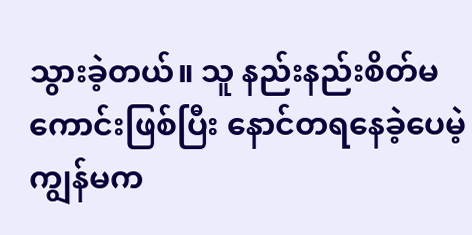သွားခဲ့တယ်။ သူ နည်းနည်းစိတ်မကောင်းဖြစ်ပြီး နောင်တရနေခဲ့ပေမဲ့ ကျွန်မက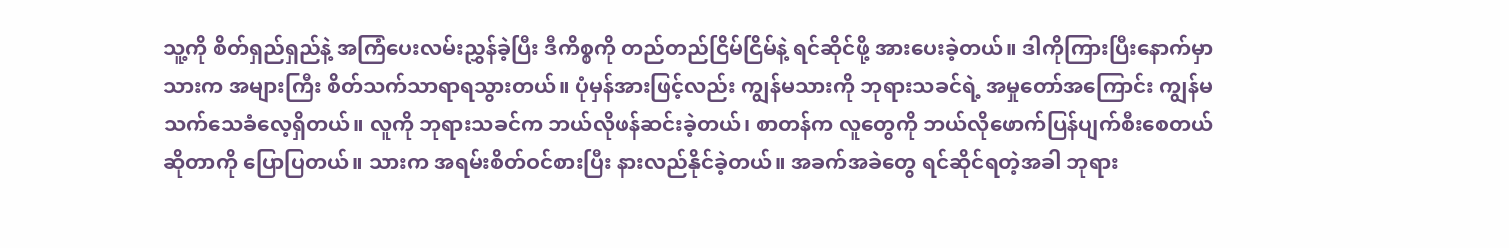သူ့ကို စိတ်ရှည်ရှည်နဲ့ အကြံပေးလမ်းညွှန်ခဲ့ပြီး ဒီကိစ္စကို တည်တည်ငြိမ်ငြိမ်နဲ့ ရင်ဆိုင်ဖို့ အားပေးခဲ့တယ်။ ဒါကိုကြားပြီးနောက်မှာ သားက အများကြီး စိတ်သက်သာရာရသွားတယ်။ ပုံမှန်အားဖြင့်လည်း ကျွန်မသားကို ဘုရားသခင်ရဲ့ အမှုတော်အကြောင်း ကျွန်မ သက်သေခံလေ့ရှိတယ်။ လူကို ဘုရားသခင်က ဘယ်လိုဖန်ဆင်းခဲ့တယ်၊ စာတန်က လူတွေကို ဘယ်လိုဖောက်ပြန်ပျက်စီးစေတယ်ဆိုတာကို ပြောပြတယ်။ သားက အရမ်းစိတ်ဝင်စားပြီး နားလည်နိုင်ခဲ့တယ်။ အခက်အခဲတွေ ရင်ဆိုင်ရတဲ့အခါ ဘုရား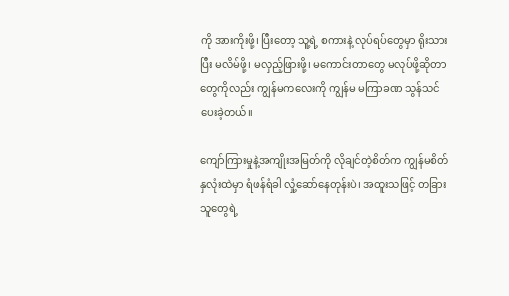ကို အားကိုးဖို့၊ ပြီးတော့ သူ့ရဲ့ စကားနဲ့ လုပ်ရပ်တွေမှာ ရိုးသားပြီး မလိမ်ဖို့၊ မလှည့်ဖြားဖို့၊ မကောင်းတာတွေ မလုပ်ဖို့ဆိုတာတွေကိုလည်း ကျွန်မကလေးကို ကျွန်မ မကြာခဏ သွန်သင်ပေးခဲ့တယ်။

ကျော်ကြားမှုနဲ့အကျိုးအမြတ်ကို လိုချင်တဲ့စိတ်က ကျွန်မစိတ်နှလုံးထဲမှာ ရံဖန်ရံခါ လှုံ့ဆော်နေတုန်းပဲ၊ အထူးသဖြင့် တခြားသူတွေရဲ့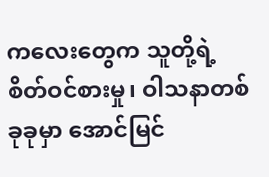ကလေးတွေက သူတို့ရဲ့ စိတ်ဝင်စားမှု၊ ဝါသနာတစ်ခုခုမှာ အောင်မြင်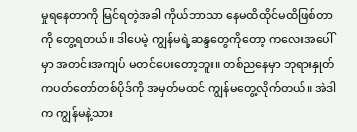မှုရနေတာကို မြင်ရတဲ့အခါ ကိုယ်ဘာသာ နေမထိထိုင်မထိဖြစ်တာကို တွေ့ရတယ်။ ဒါပေမဲ့ ကျွန်မရဲ့ဆန္ဒတွေကိုတော့ ကလေးအပေါ်မှာ အတင်းအကျပ် မတင်ပေးတော့ဘူး။ တစ်ညနေမှာ ဘုရားနှုတ်ကပတ်တော်တစ်ပိုဒ်ကို အမှတ်မထင် ကျွန်မတွေ့လိုက်တယ်။ အဲဒါက ကျွန်မနဲ့သား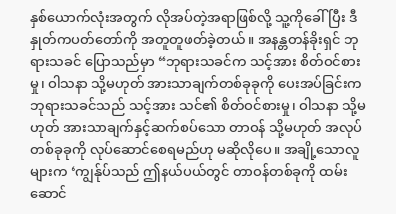နှစ်ယောက်လုံးအတွက် လိုအပ်တဲ့အရာဖြစ်လို့ သူ့ကိုခေါ်ပြီး ဒီနှုတ်ကပတ်တော်ကို အတူတူဖတ်ခဲ့တယ်။ အနန္တတန်ခိုးရှင် ဘုရားသခင် ပြောသည်မှာ “ဘုရားသခင်က သင့်အား စိတ်ဝင်စားမှု၊ ဝါသနာ သို့မဟုတ် အားသာချက်တစ်ခုခုကို ပေးအပ်ခြင်းက ဘုရားသခင်သည် သင့်အား သင်၏ စိတ်ဝင်စားမှု၊ ဝါသနာ သို့မဟုတ် အားသာချက်နှင့်ဆက်စပ်သော တာဝန် သို့မဟုတ် အလုပ်တစ်ခုခုကို လုပ်ဆောင်စေရမည်ဟု မဆိုလိုပေ။ အချို့သောလူများက ‘ကျွန်ုပ်သည် ဤနယ်ပယ်တွင် တာဝန်တစ်ခုကို ထမ်းဆောင်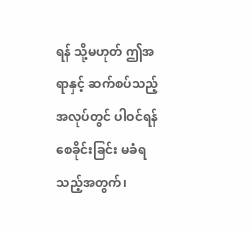ရန် သို့မဟုတ် ဤအရာနှင့် ဆက်စပ်သည့်အလုပ်တွင် ပါဝင်ရန် စေခိုင်းခြင်း မခံရသည့်အတွက်၊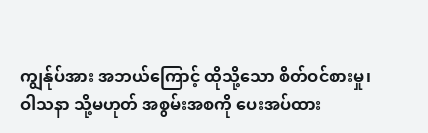ကျွန်ုပ်အား အဘယ်ကြောင့် ထိုသို့သော စိတ်ဝင်စားမှု၊ ဝါသနာ သို့မဟုတ် အစွမ်းအစကို ပေးအပ်ထား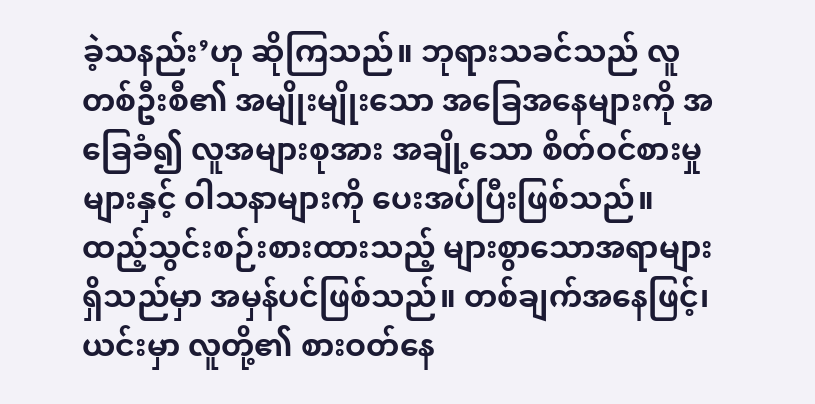ခဲ့သနည်း’ဟု ဆိုကြသည်။ ဘုရားသခင်သည် လူတစ်ဦးစီ၏ အမျိုးမျိုးသော အခြေအနေများကို အခြေခံ၍ လူအများစုအား အချို့သော စိတ်ဝင်စားမှုများနှင့် ဝါသနာများကို ပေးအပ်ပြီးဖြစ်သည်။ ထည့်သွင်းစဉ်းစားထားသည့် များစွာသောအရာများ ရှိသည်မှာ အမှန်ပင်ဖြစ်သည်။ တစ်ချက်အနေဖြင့်၊ ယင်းမှာ လူတို့၏ စားဝတ်နေ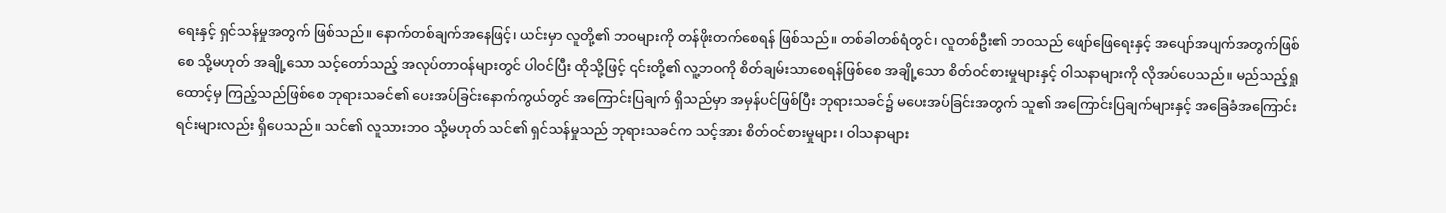ရေးနှင့် ရှင်သန်မှုအတွက် ဖြစ်သည်။ နောက်တစ်ချက်အနေဖြင့်၊ ယင်းမှာ လူတို့၏ ဘဝများကို တန်ဖိုးတက်စေရန် ဖြစ်သည်။ တစ်ခါတစ်ရံတွင်၊ လူတစ်ဦး၏ ဘဝသည် ဖျော်ဖြေရေးနှင့် အပျော်အပျက်အတွက်ဖြစ်စေ သို့မဟုတ် အချို့သော သင့်တော်သည့် အလုပ်တာဝန်များတွင် ပါဝင်ပြီး ထိုသို့ဖြင့် ၎င်းတို့၏ လူ့ဘဝကို စိတ်ချမ်းသာစေရန်ဖြစ်စေ အချို့သော စိတ်ဝင်စားမှုများနှင့် ဝါသနာများကို လိုအပ်ပေသည်။ မည်သည့်ရှုထောင့်မှ ကြည့်သည်ဖြစ်စေ ဘုရားသခင်၏ ပေးအပ်ခြင်းနောက်ကွယ်တွင် အကြောင်းပြချက် ရှိသည်မှာ အမှန်ပင်ဖြစ်ပြီး ဘုရားသခင်၌ မပေးအပ်ခြင်းအတွက် သူ၏ အကြောင်းပြချက်များနှင့် အခြေခံအကြောင်းရင်းများလည်း ရှိပေသည်။ သင်၏ လူသားဘဝ သို့မဟုတ် သင်၏ ရှင်သန်မှုသည် ဘုရားသခင်က သင့်အား စိတ်ဝင်စားမှုများ၊ ဝါသနာများ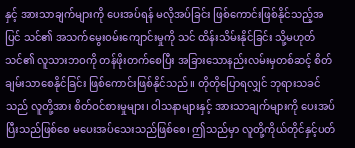နှင့် အားသာချက်များကို ပေးအပ်ရန် မလိုအပ်ခြင်း ဖြစ်ကောင်းဖြစ်နိုင်သည့်အပြင် သင်၏ အသက်မွေးဝမ်းကျောင်းမှုကို သင် ထိန်းသိမ်းနိုင်ခြင်း သို့မဟုတ် သင်၏ လူသားဘဝကို တန်ဖိုးတက်စေပြီး အခြားသောနည်းလမ်းမှတစ်ဆင့် စိတ်ချမ်းသာစေနိုင်ခြင်း ဖြစ်ကောင်းဖြစ်နိုင်သည်။ တိုတိုပြောရလျှင် ဘုရားသခင်သည် လူတို့အား စိတ်ဝင်စားမှုများ၊ ဝါသနာများနှင့် အားသာချက်များကို ပေးအပ်ပြီးသည်ဖြစ်စေ မပေးအပ်သေးသည်ဖြစ်စေ၊ ဤသည်မှာ လူတို့ကိုယ်တိုင်နှင့်ပတ်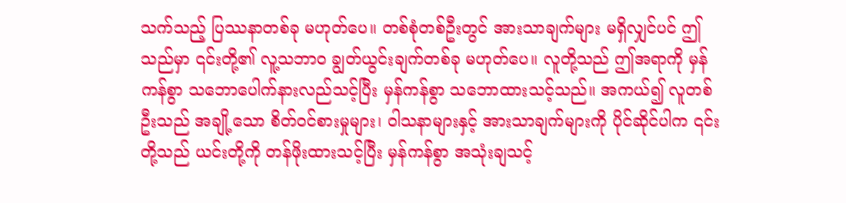သက်သည့် ပြဿနာတစ်ခု မဟုတ်ပေ။ တစ်စုံတစ်ဦးတွင် အားသာချက်များ မရှိလျှင်ပင် ဤသည်မှာ ၎င်းတို့၏ လူ့သဘာဝ ချွတ်ယွင်းချက်တစ်ခု မဟုတ်ပေ။ လူတို့သည် ဤအရာကို မှန်ကန်စွာ သဘောပေါက်နားလည်သင့်ပြီး မှန်ကန်စွာ သဘောထားသင့်သည်။ အကယ်၍ လူတစ်ဦးသည် အချို့သော စိတ်ဝင်စားမှုများ၊ ဝါသနာများနှင့် အားသာချက်များကို ပိုင်ဆိုင်ပါက ၎င်းတို့သည် ယင်းတို့ကို တန်ဖိုးထားသင့်ပြီး မှန်ကန်စွာ အသုံးချသင့်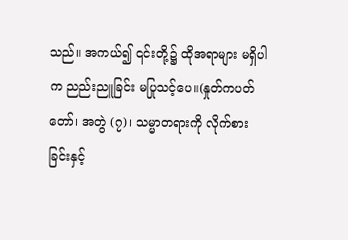သည်။ အကယ်၍ ၎င်းတို့၌ ထိုအရာများ မရှိပါက ညည်းညူခြင်း မပြုသင့်ပေ။(နှုတ်ကပတ်တော်၊ အတွဲ (၇)၊ သမ္မာတရားကို လိုက်စားခြင်းနှင့်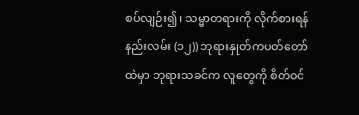စပ်လျဉ်း၍၊ သမ္မာတရားကို လိုက်စားရန်နည်းလမ်း (၁၂)) ဘုရားနှုတ်ကပတ်တော်ထဲမှာ ဘုရားသခင်က လူတွေကို စိတ်ဝင်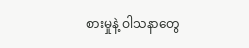စားမှုနဲ့ ဝါသနာတွေ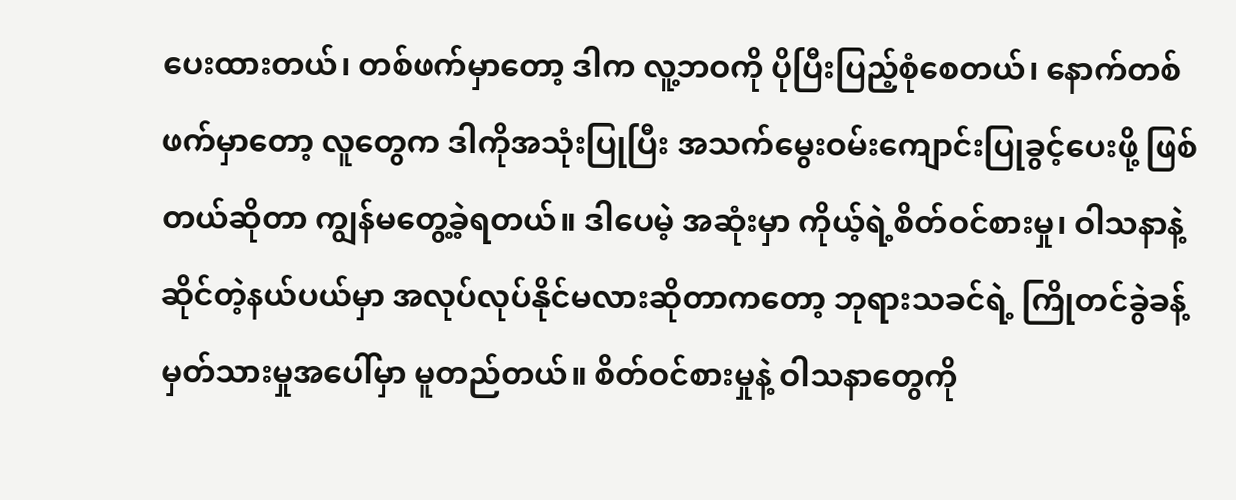ပေးထားတယ်၊ တစ်ဖက်မှာတော့ ဒါက လူ့ဘဝကို ပိုပြီးပြည့်စုံစေတယ်၊ နောက်တစ်ဖက်မှာတော့ လူတွေက ဒါကိုအသုံးပြုပြီး အသက်မွေးဝမ်းကျောင်းပြုခွင့်ပေးဖို့ ဖြစ်တယ်ဆိုတာ ကျွန်မတွေ့ခဲ့ရတယ်။ ဒါပေမဲ့ အဆုံးမှာ ကိုယ့်ရဲ့စိတ်ဝင်စားမှု၊ ဝါသနာနဲ့ဆိုင်တဲ့နယ်ပယ်မှာ အလုပ်လုပ်နိုင်မလားဆိုတာကတော့ ဘုရားသခင်ရဲ့ ကြိုတင်ခွဲခန့်မှတ်သားမှုအပေါ်မှာ မူတည်တယ်။ စိတ်ဝင်စားမှုနဲ့ ဝါသနာတွေကို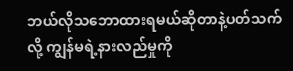ဘယ်လိုသဘောထားရမယ်ဆိုတာနဲ့ပတ်သက်လို့ ကျွန်မရဲ့နားလည်မှုကို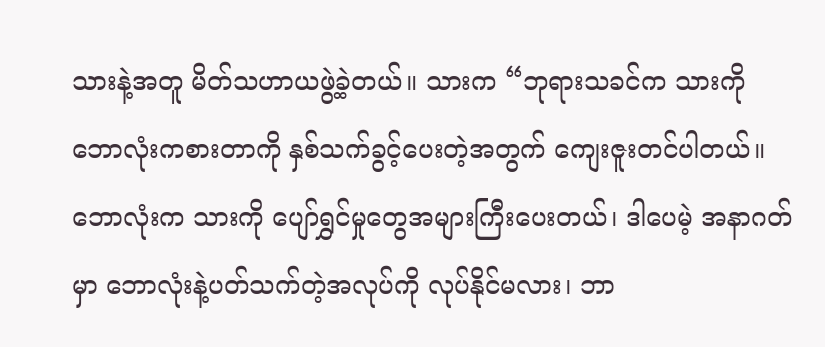သားနဲ့အတူ မိတ်သဟာယဖွဲ့ခဲ့တယ်။ သားက “ဘုရားသခင်က သားကို ဘောလုံးကစားတာကို နှစ်သက်ခွင့်ပေးတဲ့အတွက် ကျေးဇူးတင်ပါတယ်။ ဘောလုံးက သားကို ပျော်ရွှင်မှုတွေအများကြီးပေးတယ်၊ ဒါပေမဲ့ အနာဂတ်မှာ ဘောလုံးနဲ့ပတ်သက်တဲ့အလုပ်ကို လုပ်နိုင်မလား၊ ဘာ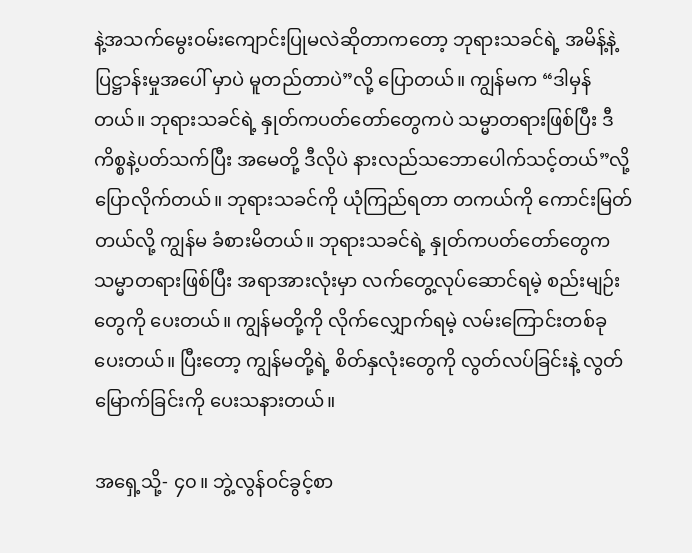နဲ့အသက်မွေးဝမ်းကျောင်းပြုမလဲဆိုတာကတော့ ဘုရားသခင်ရဲ့ အမိန့်နဲ့ ပြဋ္ဌာန်းမှုအပေါ် မှာပဲ မူတည်တာပဲ”လို့ ပြောတယ်။ ကျွန်မက “ဒါမှန်တယ်။ ဘုရားသခင်ရဲ့ နှုတ်ကပတ်တော်တွေကပဲ သမ္မာတရားဖြစ်ပြီး ဒီကိစ္စနဲ့ပတ်သက်ပြီး အမေတို့ ဒီလိုပဲ နားလည်သဘောပေါက်သင့်တယ်”လို့ ပြောလိုက်တယ်။ ဘုရားသခင်ကို ယုံကြည်ရတာ တကယ်ကို ကောင်းမြတ်တယ်လို့ ကျွန်မ ခံစားမိတယ်။ ဘုရားသခင်ရဲ့ နှုတ်ကပတ်တော်တွေက သမ္မာတရားဖြစ်ပြီး အရာအားလုံးမှာ လက်တွေ့လုပ်ဆောင်ရမဲ့ စည်းမျဉ်းတွေကို ပေးတယ်။ ကျွန်မတို့ကို လိုက်လျှောက်ရမဲ့ လမ်းကြောင်းတစ်ခု ပေးတယ်။ ပြီးတော့ ကျွန်မတို့ရဲ့ စိတ်နှလုံးတွေကို လွတ်လပ်ခြင်းနဲ့ လွတ်မြောက်ခြင်းကို ပေးသနားတယ်။

အရှေ့သို့- ၄၀။ ဘွဲ့လွန်ဝင်ခွင့်စာ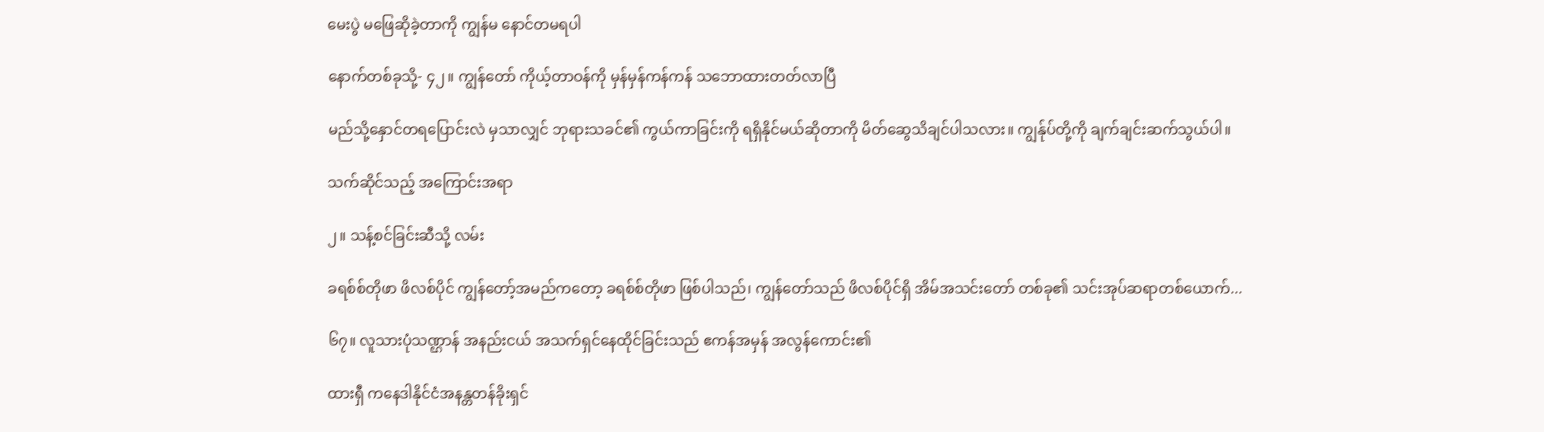မေးပွဲ မဖြေဆိုခဲ့တာကို ကျွန်မ နောင်တမရပါ

နောက်တစ်ခုသို့- ၄၂။ ကျွန်တော် ကိုယ့်တာဝန်ကို မှန်မှန်ကန်ကန် သဘောထားတတ်လာပြီ

မည်သို့နှောင်တရပြောင်းလဲ မှသာလျှင် ဘုရားသခင်၏ ကွယ်ကာခြင်းကို ရရှိနိုင်မယ်ဆိုတာကို မိတ်ဆွေသိချင်ပါသလား။ ကျွန်ုပ်တို့ကို ချက်ချင်းဆက်သွယ်ပါ။

သက်ဆိုင်သည့် အကြောင်းအရာ

၂။ သန့်စင်ခြင်းဆီသို့ လမ်း

ခရစ်စ်တိုဖာ ဖိလစ်ပိုင် ကျွန်တော့်အမည်ကတော့ ခရစ်စ်တိုဖာ ဖြစ်ပါသည်၊ ကျွန်တော်သည် ဖိလစ်ပိုင်ရှိ အိမ်အသင်းတော် တစ်ခု၏ သင်းအုပ်ဆရာတစ်ယောက်...

၆၇။ လူသားပုံသဏ္ဌာန် အနည်းငယ် အသက်ရှင်နေထိုင်ခြင်းသည် ဧကန်အမှန် အလွန်ကောင်း၏

ထားရှီ ကနေဒါနိုင်ငံအနန္တတန်ခိုးရှင်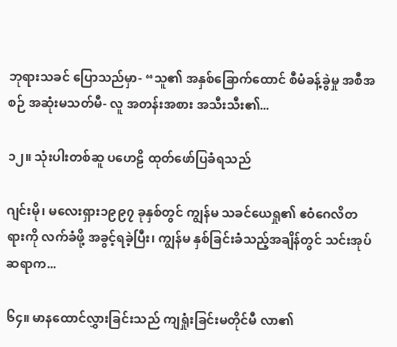ဘုရားသခင် ပြောသည်မှာ- “သူ၏ အနှစ်ခြောက်ထောင် စီမံခန့်ခွဲမှု အစီအစဉ် အဆုံးမသတ်မီ- လူ အတန်းအစား အသီးသီး၏...

၁၂။ သုံးပါးတစ်ဆူ ပဟေဠိ ထုတ်ဖော်ပြခံရသည်

ဂျင်းမို၊ မလေးရှား၁၉၉၇ ခုနှစ်တွင် ကျွန်မ သခင်ယေရှု၏ ဧဝံဂေလိတရားကို လက်ခံဖို့ အခွင့်ရခဲ့ပြီး၊ ကျွန်မ နှစ်ခြင်းခံသည့်အချိန်တွင် သင်းအုပ်ဆရာက...

၆၄။ မာနထောင်လွှားခြင်းသည် ကျရှုံးခြင်းမတိုင်မီ လာ၏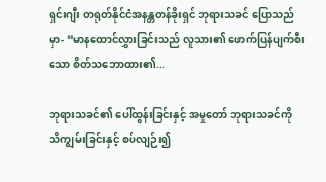ရှင်းဂျီး တရုတ်နိုင်ငံအနန္တတန်ခိုးရှင် ဘုရားသခင် ပြောသည်မှာ- “မာနထောင်လွှားခြင်းသည် လူသား၏ ဖောက်ပြန်ပျက်စီးသော စိတ်သဘောထား၏...

ဘုရားသခင်၏ ပေါ်ထွန်းခြင်းနှင့် အမှုတော် ဘုရားသခင်ကို သိကျွမ်းခြင်းနှင့် စပ်လျဉ်း၍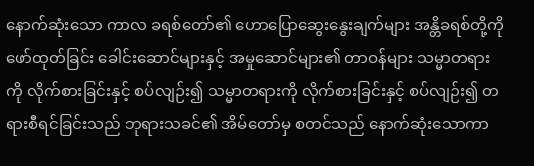နောက်ဆုံးသော ကာလ ခရစ်တော်၏ ဟောပြောဆွေးနွေးချက်များ အန္တိခရစ်တို့ကို ဖော်ထုတ်ခြင်း ခေါင်းဆောင်များနှင့် အမှုဆောင်များ၏ တာဝန်များ သမ္မာတရားကို လိုက်စားခြင်းနှင့် စပ်လျဉ်း၍ သမ္မာတရားကို လိုက်စားခြင်းနှင့် စပ်လျဉ်း၍ တရားစီရင်ခြင်းသည် ဘုရားသခင်၏ အိမ်တော်မှ စတင်သည် နောက်ဆုံးသောကာ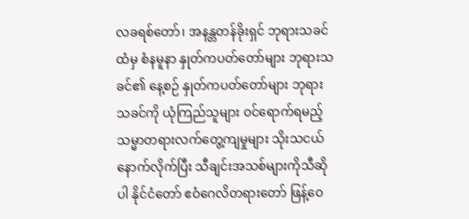လခရစ်တော်၊ အနန္တတန်ခိုးရှင် ဘုရားသခင်ထံမှ စံနမူနာ နှုတ်ကပတ်တော်များ ဘုရားသခင်၏ နေ့စဉ် နှုတ်ကပတ်တော်များ ဘုရားသခင်ကို ယုံကြည်သူများ ဝင်ရောက်ရမည့် သမ္မာတရားလက်တွေ့ကျမှုများ သိုးသငယ်နောက်လိုက်ပြီး သီချင်းအသစ်များကိုသီဆိုပါ နိုင်ငံတော် ဧဝံဂေလိတရားတော် ဖြန့်ဝေ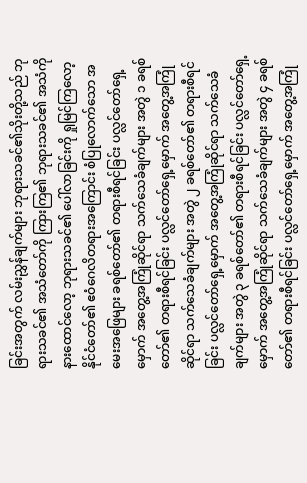ခြင်းအတွက် လမ်းညွှန်ချက်များ ဘုရားသခင်၏သိုးတို့သည် ဘုရားသခင်၏ အသံတော်ကို ကြားကြ၏ ဘုရားသခင်၏ အသံကို နားထောင်လော့ ဘုရားသခင်၏ ပေါ်လာခြင်းကို ရှုမြင်ကြလော့ နိုင်ငံတော်၏ ဧဝံဂေလိတရားအကြောင်း စံပြုလောက်သော အမေးအဖြေများ ခရစ်တော်၏ တရားစီရင်ခြင်း ပလ္လင်တော်ရှေ့မှောက် အတွေ့အကြုံဆိုင်ရာ သက်သေခံချက်များ အတွဲ ၁ ခရစ်တော်၏ တရားစီရင်ခြင်း ပလ္လင်တော်ရှေ့မှောက် အတွေ့အကြုံဆိုင်ရာ သက်သေခံချက်များ အတွဲ ၂ ခရစ်တော်၏ တရားစီရင်ခြင်း ပလ္လင်တော်ရှေ့မှောက် အတွေ့အကြုံဆိုင်ရာ သက်သေခံချက်များ အတွဲ ၃ ခရစ်တော်၏ တရားစီရင်ခြင်း ပလ္လင်တော်ရှေ့မှောက် အတွေ့အကြုံဆိုင်ရာ သက်သေခံချက်များ အတွဲ ၄ ခရစ်တော်၏ တရားစီရင်ခြင်း ပလ္လင်တော်ရှေ့မှောက် အတွေ့အကြုံ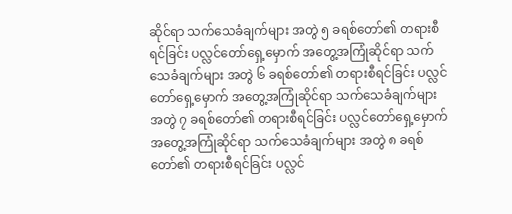ဆိုင်ရာ သက်သေခံချက်များ အတွဲ ၅ ခရစ်တော်၏ တရားစီရင်ခြင်း ပလ္လင်တော်ရှေ့မှောက် အတွေ့အကြုံဆိုင်ရာ သက်သေခံချက်များ အတွဲ ၆ ခရစ်တော်၏ တရားစီရင်ခြင်း ပလ္လင်တော်ရှေ့မှောက် အတွေ့အကြုံဆိုင်ရာ သက်သေခံချက်များ အတွဲ ၇ ခရစ်တော်၏ တရားစီရင်ခြင်း ပလ္လင်တော်ရှေ့မှောက် အတွေ့အကြုံဆိုင်ရာ သက်သေခံချက်များ အတွဲ ၈ ခရစ်တော်၏ တရားစီရင်ခြင်း ပလ္လင်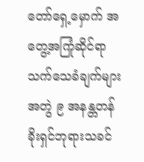တော်ရှေ့မှောက် အတွေ့အကြုံဆိုင်ရာ သက်သေခံချက်များ အတွဲ ၉ အနန္တတန်ခိုးရှင်ဘုရားသခင်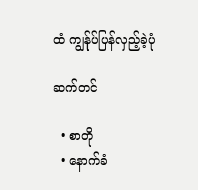ထံ ကျွန်ုပ်ပြန်လှည့်ခဲ့ပုံ

ဆက်တင်

  • စာတို
  • နောက်ခံ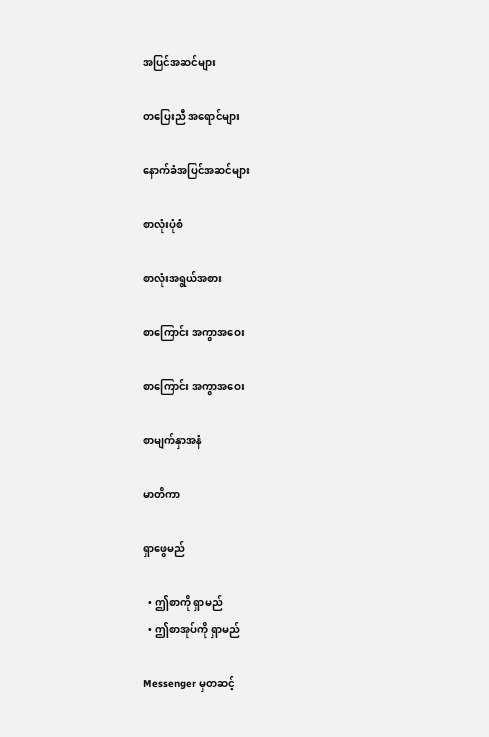အပြင်အဆင်များ

တပြေးညီ အရောင်များ

နောက်ခံအပြင်အဆင်များ

စာလုံးပုံစံ

စာလုံးအရွယ်အစား

စာကြောင်း အကွာအဝေး

စာကြောင်း အကွာအဝေး

စာမျက်နှာအနံ

မာတိကာ

ရှာဖွေမည်

  • ဤစာကို ရှာမည်
  • ဤစာအုပ်ကို ရှာမည်

Messenger မှတဆင့်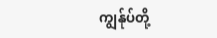ကျွန်ုပ်တို့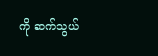ကို ဆက်သွယ်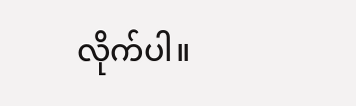လိုက်ပါ။